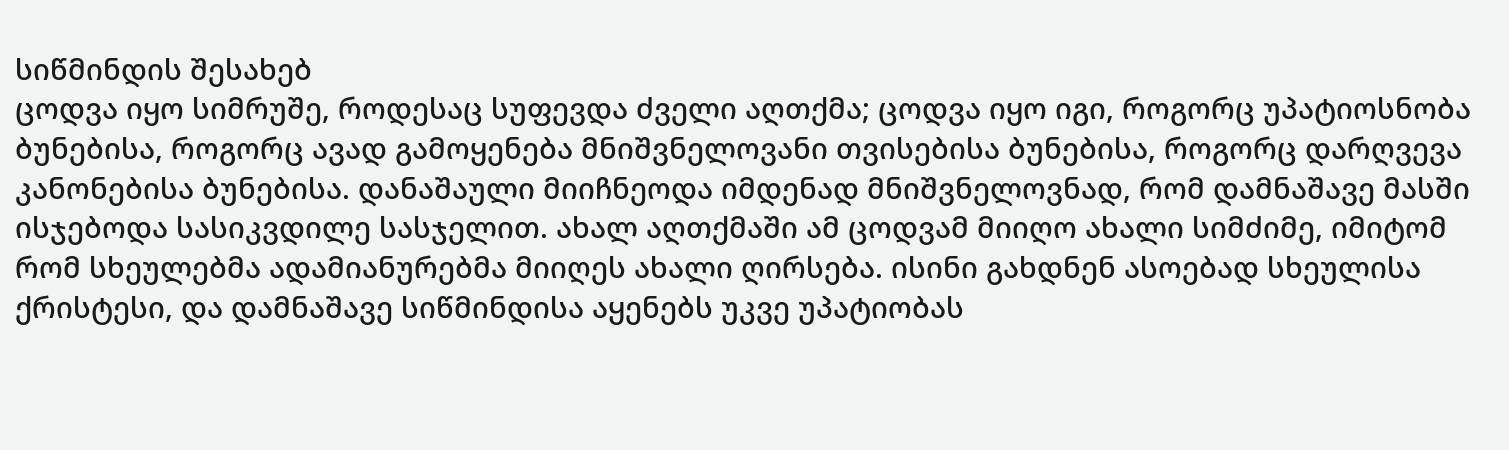სიწმინდის შესახებ
ცოდვა იყო სიმრუშე, როდესაც სუფევდა ძველი აღთქმა; ცოდვა იყო იგი, როგორც უპატიოსნობა ბუნებისა, როგორც ავად გამოყენება მნიშვნელოვანი თვისებისა ბუნებისა, როგორც დარღვევა კანონებისა ბუნებისა. დანაშაული მიიჩნეოდა იმდენად მნიშვნელოვნად, რომ დამნაშავე მასში ისჯებოდა სასიკვდილე სასჯელით. ახალ აღთქმაში ამ ცოდვამ მიიღო ახალი სიმძიმე, იმიტომ რომ სხეულებმა ადამიანურებმა მიიღეს ახალი ღირსება. ისინი გახდნენ ასოებად სხეულისა ქრისტესი, და დამნაშავე სიწმინდისა აყენებს უკვე უპატიობას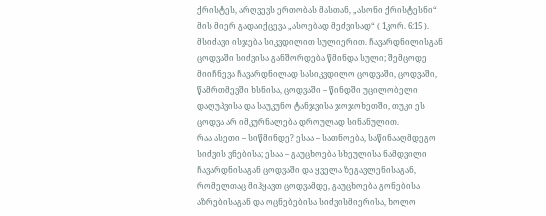ქრისტეს, არღვევს ერთობას მასთან, „ასონი ქრისტესნი“ მის მიერ გადაიქცევა „ასოებად მეძვისად“ ( 1კორ. 6:15 ). მსიძავი ისჯება სიკვდილით სულიერით. ჩავარდნილისგან ცოდვაში სიძვისა განშორდება წმინდა სული; შემცოდე მიიჩნევა ჩავარდნილად სასიკვდილო ცოდვაში, ცოდვაში, წამრთმევში ხსნისა, ცოდვაში – წინდში უცილობელი დაღუპვისა და საუკუნო ტანჯვისა ჯოჯოხეთში, თუკი ეს ცოდვა არ იმკურნალება დროულად სინანულით.
რაა ასეთი – სიწმინდე? ესაა – სათნოება, საწინააღმდეგო სიძვის ვნებისა; ესაა – გაუცხოება სხეულისა ნამდვილი ჩავარდნისაგან ცოდვაში და ყველა ზეგავლენისაგან, რომელთაც მიჰყავთ ცოდვამდე, გაუცხოება გონებისა აზრებისაგან და ოცნებებისა სიძვისმიერისა, ხოლო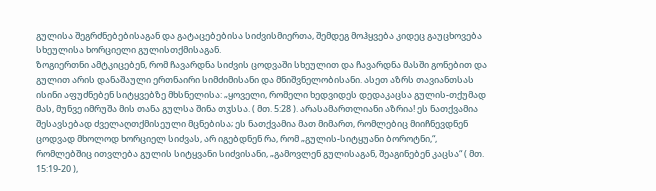გულისა შეგრძნებებისაგან და გატაცებებისა სიძვისმიერთა, შემდეგ მოჰყვება კიდეც გაუცხოვება სხეულისა ხორციელი გულისთქმისაგან.
ზოგიერთნი ამტკიცებენ, რომ ჩავარდნა სიძვის ცოდვაში სხეულით და ჩავარდნა მასში გონებით და გულით არის დანაშაული ერთნაირი სიმძიმისანი და მნიშვნელობისანი. ასეთ აზრს თავიანთსას ისინი აფუძნებენ სიტყვებზე მხსნელისა: „ყოველი, რომელი ხედვიდეს დედაკაცსა გულის-თქუმად მას, მუნვე იმრუშა მის თანა გულსა შინა თჳსსა. ( მთ. 5:28 ). არასამართლიანი აზრია! ეს ნათქვამია შესავსებად ძველაღთქმისეული მცნებისა; ეს ნათქვამია მათ მიმართ, რომლებიც მიიჩნევდნენ ცოდვად მხოლოდ ხორციელ სიძვას, არ იგებდნენ რა, რომ „გულის-სიტყუანი ბოროტნი,“, რომლებშიც ითვლება გულის სიტყვანი სიძვისანი, „გამოვლენ გულისაგან, შეაგინებენ კაცსა“ ( მთ. 15:19-20 ),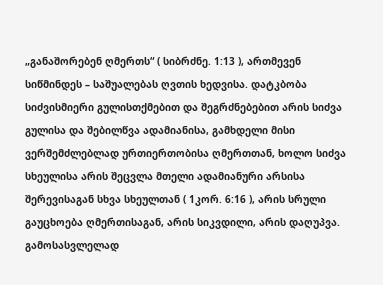„განაშორებენ ღმერთს“ ( სიბრძნე. 1:13 ), ართმევენ სიწმინდეს – საშუალებას ღვთის ხედვისა. დატკბობა სიძვისმიერი გულისთქმებით და შეგრძნებებით არის სიძვა გულისა და შებილწვა ადამიანისა, გამხდელი მისი ვერშემძლებლად ურთიერთობისა ღმერთთან, ხოლო სიძვა სხეულისა არის შეცვლა მთელი ადამიანური არსისა შერევისაგან სხვა სხეულთან ( 1კორ. 6:16 ), არის სრული გაუცხოება ღმერთისაგან, არის სიკვდილი, არის დაღუპვა. გამოსასვლელად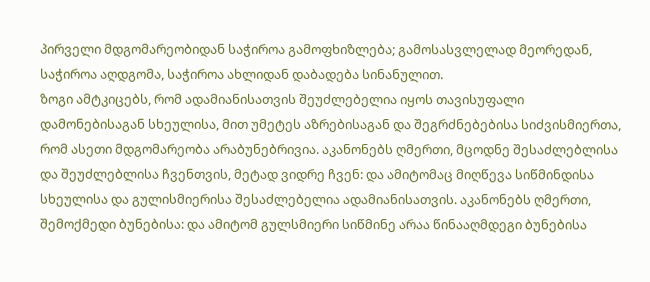პირველი მდგომარეობიდან საჭიროა გამოფხიზლება; გამოსასვლელად მეორედან, საჭიროა აღდგომა, საჭიროა ახლიდან დაბადება სინანულით.
ზოგი ამტკიცებს, რომ ადამიანისათვის შეუძლებელია იყოს თავისუფალი დამონებისაგან სხეულისა, მით უმეტეს აზრებისაგან და შეგრძნებებისა სიძვისმიერთა, რომ ასეთი მდგომარეობა არაბუნებრივია. აკანონებს ღმერთი, მცოდნე შესაძლებლისა და შეუძლებლისა ჩვენთვის, მეტად ვიდრე ჩვენ: და ამიტომაც მიღწევა სიწმინდისა სხეულისა და გულისმიერისა შესაძლებელია ადამიანისათვის. აკანონებს ღმერთი, შემოქმედი ბუნებისა: და ამიტომ გულსმიერი სიწმინე არაა წინააღმდეგი ბუნებისა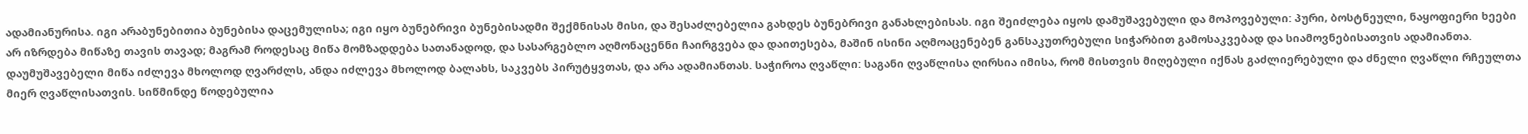ადამიანურისა. იგი არაბუნებითია ბუნებისა დაცემულისა; იგი იყო ბუნებრივი ბუნებისადმი შექმნისას მისი, და შესაძლებელია გახდეს ბუნებრივი განახლებისას. იგი შეიძლება იყოს დამუშავებული და მოპოვებული: პური, ბოსტნეული, ნაყოფიერი ხეები არ იზრდება მიწაზე თავის თავად; მაგრამ როდესაც მიწა მომზადდება სათანადოდ, და სასარგებლო აღმონაცენნი ჩაირგვება და დაითესება, მაშინ ისინი აღმოაცენებენ განსაკუთრებული სიჭარბით გამოსაკვებად და სიამოვნებისათვის ადამიანთა. დაუმუშავებელი მიწა იძლევა მხოლოდ ღვარძლს, ანდა იძლევა მხოლოდ ბალახს, საკვებს პირუტყვთას, და არა ადამიანთას. საჭიროა ღვაწლი: საგანი ღვაწლისა ღირსია იმისა, რომ მისთვის მიღებული იქნას გაძლიერებული და ძნელი ღვაწლი რჩეულთა მიერ ღვაწლისათვის. სიწმინდე წოდებულია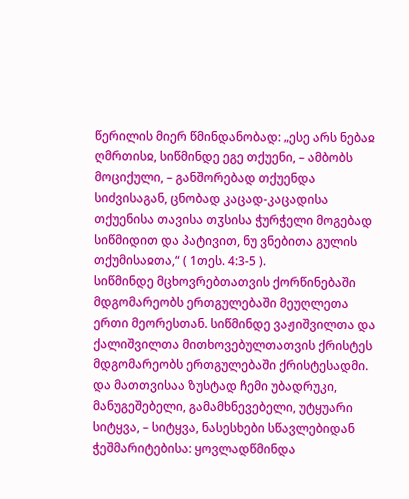წერილის მიერ წმინდანობად: „ესე არს ნებაჲ ღმრთისჲ, სიწმინდე ეგე თქუენი, – ამბობს მოციქული, – განშორებად თქუენდა სიძვისაგან, ცნობად კაცად-კაცადისა თქუენისა თავისა თჳსისა ჭურჭელი მოგებად სიწმიდით და პატივით, ნუ ვნებითა გულის თქუმისაჲთა,“ ( 1თეს. 4:3-5 ).
სიწმინდე მცხოვრებთათვის ქორწინებაში მდგომარეობს ერთგულებაში მეუღლეთა ერთი მეორესთან. სიწმინდე ვაჟიშვილთა და ქალიშვილთა მითხოვებულთათვის ქრისტეს მდგომარეობს ერთგულებაში ქრისტესადმი. და მათთვისაა ზუსტად ჩემი უბადრუკი, მანუგეშებელი, გამამხნევებელი, უტყუარი სიტყვა, – სიტყვა, ნასესხები სწავლებიდან ჭეშმარიტებისა: ყოვლადწმინდა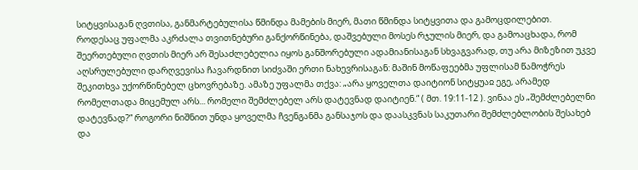სიტყვისაგან ღვთისა, განმარტებულისა წმინდა მამების მიერ, მათი წმინდა სიტყვითა და გამოცდილებით.
როდესაც უფალმა აკრძალა თვითნებური განქორწინება, დაშვებული მოსეს რჯულის მიერ, და გამოაცხადა, რომ შეერთებული ღვთის მიერ არ შესაძლებელია იყოს განშორებული ადამიანისაგან სხვაგვარად, თუ არა მიზეზით უკვე აღსრულებული დარღვევისა ჩავარდნით სიძვაში ერთი ნახევრისაგან: მაშინ მოწაფეებმა უფლისამ წამოჭრეს შეკითხვა უქორწინებელ ცხოვრებაზე. ამაზე უფალმა თქვა: „არა ყოველთა დაიტიონ სიტყუაჲ ეგე, არამედ რომელთადა მიცემულ არს... რომელი შემძლებელ არს დატევნად დაიტიენ.“ ( მთ. 19:11-12 ). ვინაა ეს „შემძლებელნი დატევნად?“ როგორი ნიშნით უნდა ყოველმა ჩვენგანმა განსაჯოს და დაასკვნას საკუთარი შემძლებლობის შესახებ და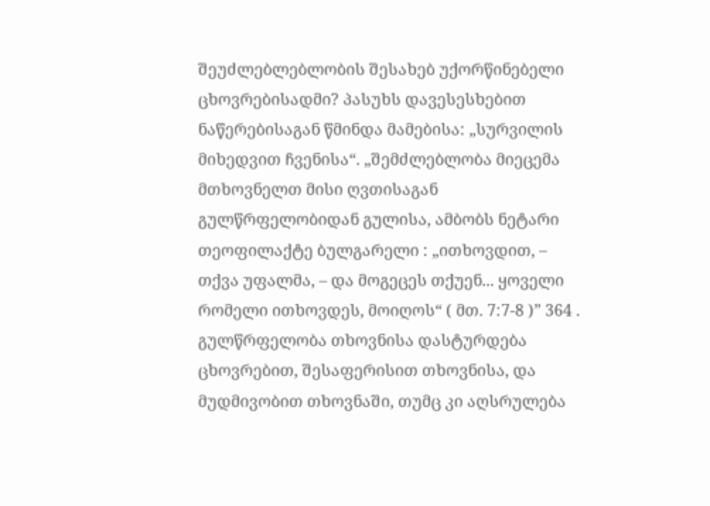შეუძლებლებლობის შესახებ უქორწინებელი ცხოვრებისადმი? პასუხს დავესესხებით ნაწერებისაგან წმინდა მამებისა: „სურვილის მიხედვით ჩვენისა“. „შემძლებლობა მიეცემა მთხოვნელთ მისი ღვთისაგან გულწრფელობიდან გულისა, ამბობს ნეტარი თეოფილაქტე ბულგარელი : „ითხოვდით, – თქვა უფალმა, – და მოგეცეს თქუენ... ყოველი რომელი ითხოვდეს, მოიღოს“ ( მთ. 7:7-8 )” 364 . გულწრფელობა თხოვნისა დასტურდება ცხოვრებით, შესაფერისით თხოვნისა, და მუდმივობით თხოვნაში, თუმც კი აღსრულება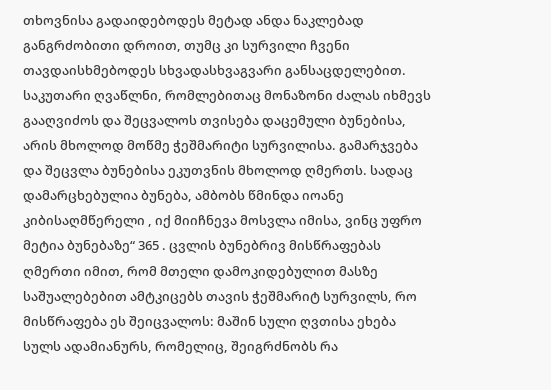თხოვნისა გადაიდებოდეს მეტად ანდა ნაკლებად განგრძობითი დროით, თუმც კი სურვილი ჩვენი თავდაისხმებოდეს სხვადასხვაგვარი განსაცდელებით. საკუთარი ღვაწლნი, რომლებითაც მონაზონი ძალას იხმევს გააღვიძოს და შეცვალოს თვისება დაცემული ბუნებისა, არის მხოლოდ მოწმე ჭეშმარიტი სურვილისა. გამარჯვება და შეცვლა ბუნებისა ეკუთვნის მხოლოდ ღმერთს. სადაც დამარცხებულია ბუნება, ამბობს წმინდა იოანე კიბისაღმწერელი , იქ მიიჩნევა მოსვლა იმისა, ვინც უფრო მეტია ბუნებაზე“ 365 . ცვლის ბუნებრივ მისწრაფებას ღმერთი იმით, რომ მთელი დამოკიდებულით მასზე საშუალებებით ამტკიცებს თავის ჭეშმარიტ სურვილს, რო მისწრაფება ეს შეიცვალოს: მაშინ სული ღვთისა ეხება სულს ადამიანურს, რომელიც, შეიგრძნობს რა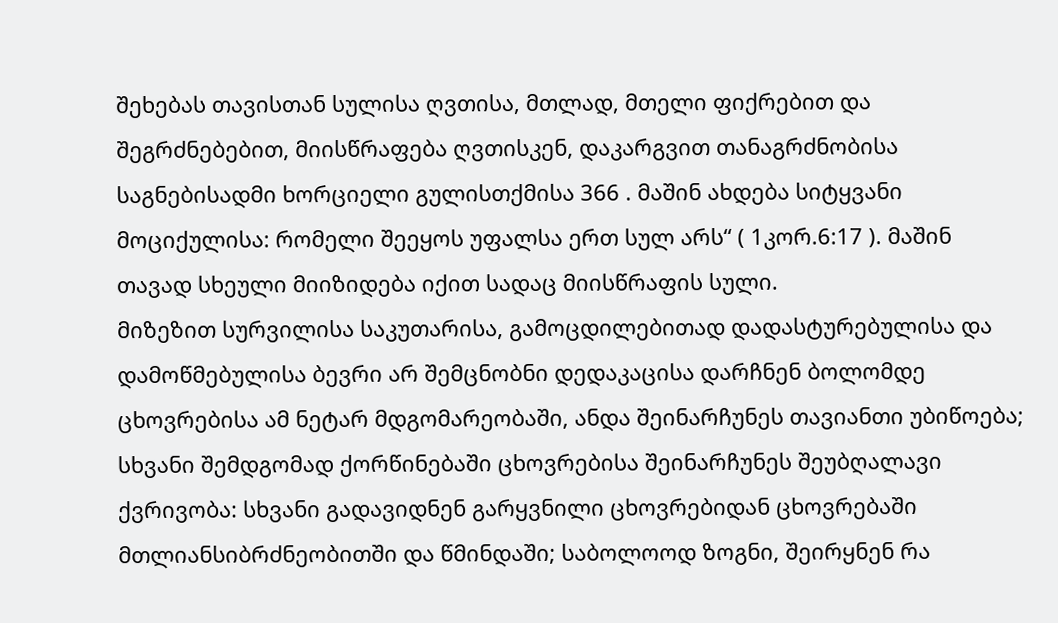შეხებას თავისთან სულისა ღვთისა, მთლად, მთელი ფიქრებით და შეგრძნებებით, მიისწრაფება ღვთისკენ, დაკარგვით თანაგრძნობისა საგნებისადმი ხორციელი გულისთქმისა 366 . მაშინ ახდება სიტყვანი მოციქულისა: რომელი შეეყოს უფალსა ერთ სულ არს“ ( 1კორ.6:17 ). მაშინ თავად სხეული მიიზიდება იქით სადაც მიისწრაფის სული.
მიზეზით სურვილისა საკუთარისა, გამოცდილებითად დადასტურებულისა და დამოწმებულისა ბევრი არ შემცნობნი დედაკაცისა დარჩნენ ბოლომდე ცხოვრებისა ამ ნეტარ მდგომარეობაში, ანდა შეინარჩუნეს თავიანთი უბიწოება; სხვანი შემდგომად ქორწინებაში ცხოვრებისა შეინარჩუნეს შეუბღალავი ქვრივობა: სხვანი გადავიდნენ გარყვნილი ცხოვრებიდან ცხოვრებაში მთლიანსიბრძნეობითში და წმინდაში; საბოლოოდ ზოგნი, შეირყნენ რა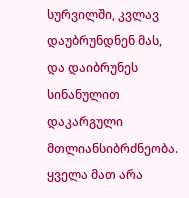სურვილში, კვლავ დაუბრუნდნენ მას, და დაიბრუნეს სინანულით დაკარგული მთლიანსიბრძნეობა. ყველა მათ არა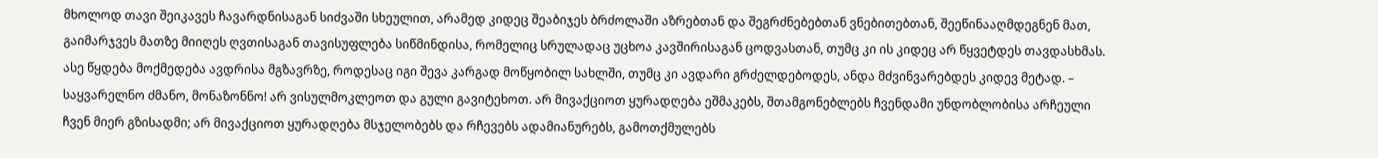მხოლოდ თავი შეიკავეს ჩავარდნისაგან სიძვაში სხეულით, არამედ კიდეც შეაბიჯეს ბრძოლაში აზრებთან და შეგრძნებებთან ვნებითებთან, შეეწინააღმდეგნენ მათ, გაიმარჯვეს მათზე მიიღეს ღვთისაგან თავისუფლება სიწმინდისა, რომელიც სრულადაც უცხოა კავშირისაგან ცოდვასთან, თუმც კი ის კიდეც არ წყვეტდეს თავდასხმას. ასე წყდება მოქმედება ავდრისა მგზავრზე, როდესაც იგი შევა კარგად მოწყობილ სახლში, თუმც კი ავდარი გრძელდებოდეს, ანდა მძვინვარებდეს კიდევ მეტად. – საყვარელნო ძმანო, მონაზონნო! არ ვისულმოკლეოთ და გული გავიტეხოთ. არ მივაქციოთ ყურადღება ეშმაკებს, შთამგონებლებს ჩვენდამი უნდობლობისა არჩეული ჩვენ მიერ გზისადმი; არ მივაქციოთ ყურადღება მსჯელობებს და რჩევებს ადამიანურებს, გამოთქმულებს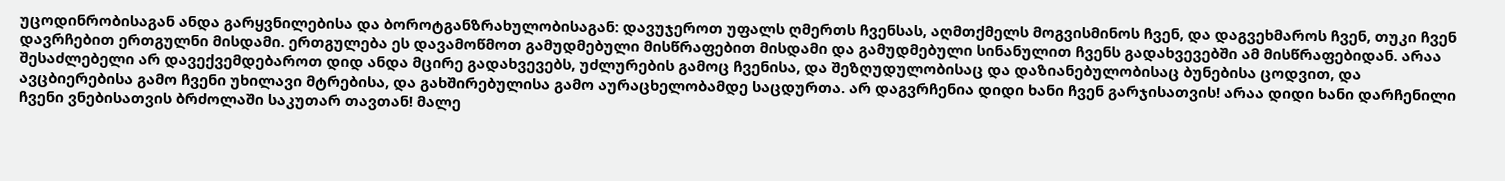უცოდინრობისაგან ანდა გარყვნილებისა და ბოროტგანზრახულობისაგან: დავუჯეროთ უფალს ღმერთს ჩვენსას, აღმთქმელს მოგვისმინოს ჩვენ, და დაგვეხმაროს ჩვენ, თუკი ჩვენ დავრჩებით ერთგულნი მისდამი. ერთგულება ეს დავამოწმოთ გამუდმებული მისწრაფებით მისდამი და გამუდმებული სინანულით ჩვენს გადახვევებში ამ მისწრაფებიდან. არაა შესაძლებელი არ დავექვემდებაროთ დიდ ანდა მცირე გადახვევებს, უძლურების გამოც ჩვენისა, და შეზღუდულობისაც და დაზიანებულობისაც ბუნებისა ცოდვით, და ავცბიერებისა გამო ჩვენი უხილავი მტრებისა, და გახშირებულისა გამო აურაცხელობამდე საცდურთა. არ დაგვრჩენია დიდი ხანი ჩვენ გარჯისათვის! არაა დიდი ხანი დარჩენილი ჩვენი ვნებისათვის ბრძოლაში საკუთარ თავთან! მალე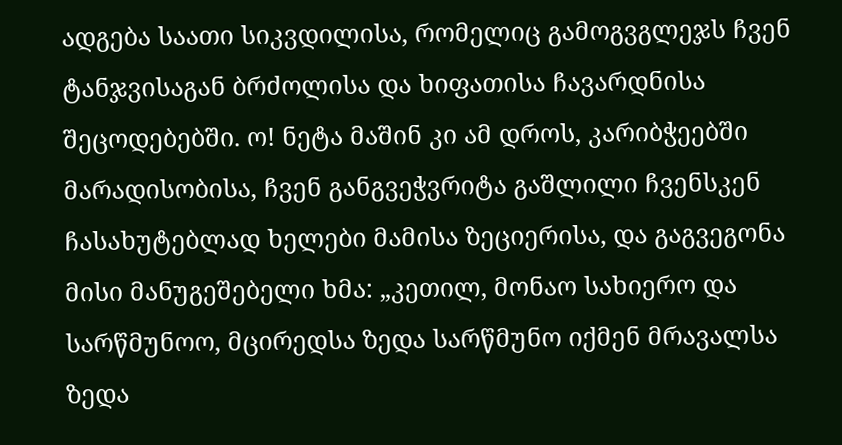ადგება საათი სიკვდილისა, რომელიც გამოგვგლეჯს ჩვენ ტანჯვისაგან ბრძოლისა და ხიფათისა ჩავარდნისა შეცოდებებში. ო! ნეტა მაშინ კი ამ დროს, კარიბჭეებში მარადისობისა, ჩვენ განგვეჭვრიტა გაშლილი ჩვენსკენ ჩასახუტებლად ხელები მამისა ზეციერისა, და გაგვეგონა მისი მანუგეშებელი ხმა: „კეთილ, მონაო სახიერო და სარწმუნოო, მცირედსა ზედა სარწმუნო იქმენ მრავალსა ზედა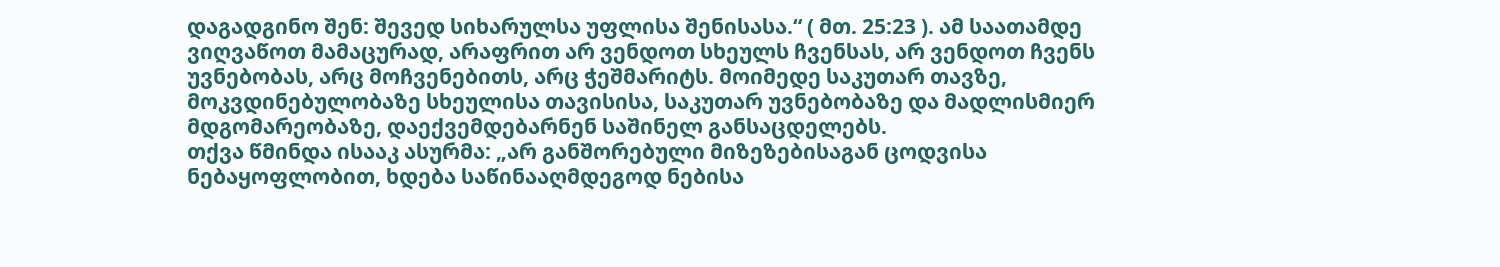დაგადგინო შენ: შევედ სიხარულსა უფლისა შენისასა.“ ( მთ. 25:23 ). ამ საათამდე ვიღვაწოთ მამაცურად, არაფრით არ ვენდოთ სხეულს ჩვენსას, არ ვენდოთ ჩვენს უვნებობას, არც მოჩვენებითს, არც ჭეშმარიტს. მოიმედე საკუთარ თავზე, მოკვდინებულობაზე სხეულისა თავისისა, საკუთარ უვნებობაზე და მადლისმიერ მდგომარეობაზე, დაექვემდებარნენ საშინელ განსაცდელებს.
თქვა წმინდა ისააკ ასურმა: „არ განშორებული მიზეზებისაგან ცოდვისა ნებაყოფლობით, ხდება საწინააღმდეგოდ ნებისა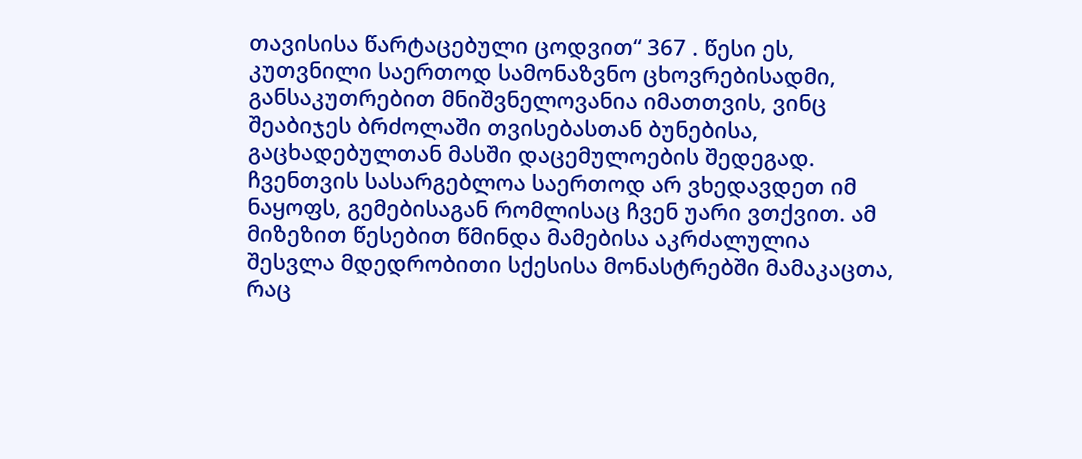თავისისა წარტაცებული ცოდვით“ 367 . წესი ეს, კუთვნილი საერთოდ სამონაზვნო ცხოვრებისადმი, განსაკუთრებით მნიშვნელოვანია იმათთვის, ვინც შეაბიჯეს ბრძოლაში თვისებასთან ბუნებისა, გაცხადებულთან მასში დაცემულოების შედეგად. ჩვენთვის სასარგებლოა საერთოდ არ ვხედავდეთ იმ ნაყოფს, გემებისაგან რომლისაც ჩვენ უარი ვთქვით. ამ მიზეზით წესებით წმინდა მამებისა აკრძალულია შესვლა მდედრობითი სქესისა მონასტრებში მამაკაცთა, რაც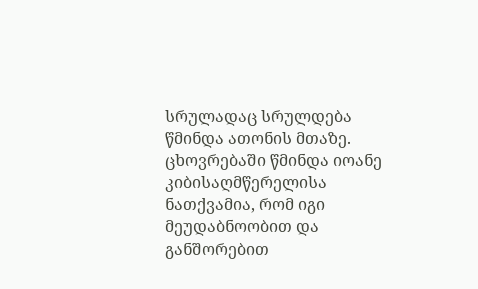სრულადაც სრულდება წმინდა ათონის მთაზე. ცხოვრებაში წმინდა იოანე კიბისაღმწერელისა ნათქვამია, რომ იგი მეუდაბნოობით და განშორებით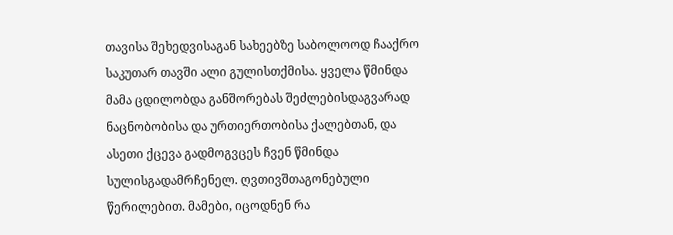თავისა შეხედვისაგან სახეებზე საბოლოოდ ჩააქრო საკუთარ თავში ალი გულისთქმისა. ყველა წმინდა მამა ცდილობდა განშორებას შეძლებისდაგვარად ნაცნობობისა და ურთიერთობისა ქალებთან, და ასეთი ქცევა გადმოგვცეს ჩვენ წმინდა სულისგადამრჩენელ. ღვთივშთაგონებული წერილებით. მამები, იცოდნენ რა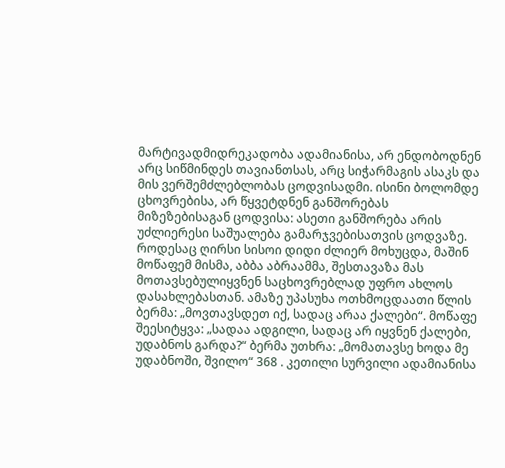მარტივადმიდრეკადობა ადამიანისა, არ ენდობოდნენ არც სიწმინდეს თავიანთსას, არც სიჭარმაგის ასაკს და მის ვერშემძლებლობას ცოდვისადმი. ისინი ბოლომდე ცხოვრებისა, არ წყვეტდნენ განშორებას მიზეზებისაგან ცოდვისა: ასეთი განშორება არის უძლიერესი საშუალება გამარჯვებისათვის ცოდვაზე. როდესაც ღირსი სისოი დიდი ძლიერ მოხუცდა, მაშინ მოწაფემ მისმა, აბბა აბრაამმა, შესთავაზა მას მოთავსებულიყვნენ საცხოვრებლად უფრო ახლოს დასახლებასთან. ამაზე უპასუხა ოთხმოცდაათი წლის ბერმა: „მოვთავსდეთ იქ, სადაც არაა ქალები“. მოწაფე შეესიტყვა: „სადაა ადგილი, სადაც არ იყვნენ ქალები, უდაბნოს გარდა?“ ბერმა უთხრა: „მომათავსე ხოდა მე უდაბნოში, შვილო“ 368 . კეთილი სურვილი ადამიანისა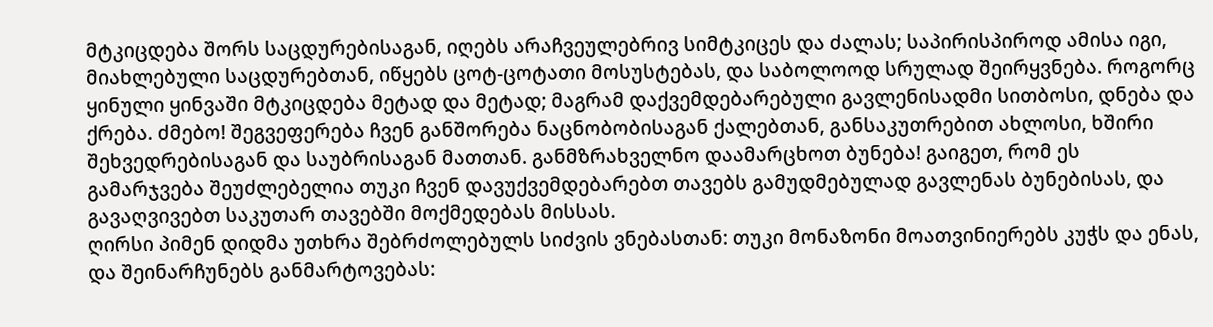მტკიცდება შორს საცდურებისაგან, იღებს არაჩვეულებრივ სიმტკიცეს და ძალას; საპირისპიროდ ამისა იგი, მიახლებული საცდურებთან, იწყებს ცოტ-ცოტათი მოსუსტებას, და საბოლოოდ სრულად შეირყვნება. როგორც ყინული ყინვაში მტკიცდება მეტად და მეტად; მაგრამ დაქვემდებარებული გავლენისადმი სითბოსი, დნება და ქრება. ძმებო! შეგვეფერება ჩვენ განშორება ნაცნობობისაგან ქალებთან, განსაკუთრებით ახლოსი, ხშირი შეხვედრებისაგან და საუბრისაგან მათთან. განმზრახველნო დაამარცხოთ ბუნება! გაიგეთ, რომ ეს გამარჯვება შეუძლებელია თუკი ჩვენ დავუქვემდებარებთ თავებს გამუდმებულად გავლენას ბუნებისას, და გავაღვივებთ საკუთარ თავებში მოქმედებას მისსას.
ღირსი პიმენ დიდმა უთხრა შებრძოლებულს სიძვის ვნებასთან: თუკი მონაზონი მოათვინიერებს კუჭს და ენას, და შეინარჩუნებს განმარტოვებას: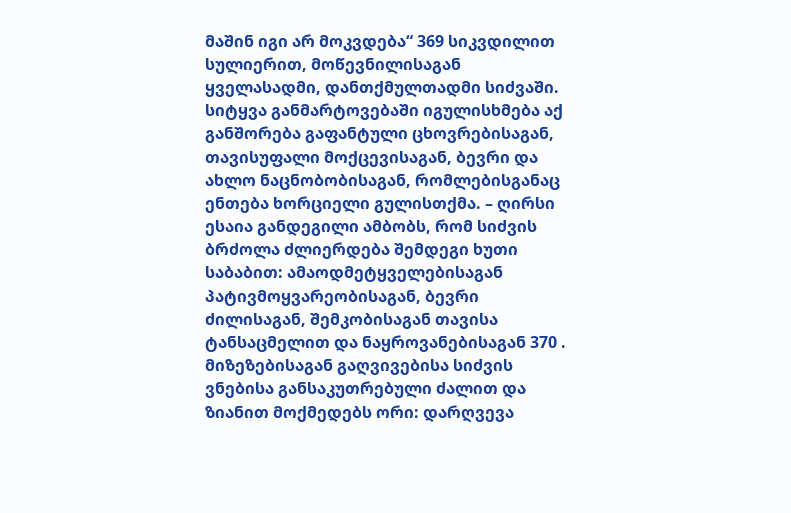მაშინ იგი არ მოკვდება“ 369 სიკვდილით სულიერით, მოწევნილისაგან ყველასადმი, დანთქმულთადმი სიძვაში. სიტყვა განმარტოვებაში იგულისხმება აქ განშორება გაფანტული ცხოვრებისაგან, თავისუფალი მოქცევისაგან, ბევრი და ახლო ნაცნობობისაგან, რომლებისგანაც ენთება ხორციელი გულისთქმა. – ღირსი ესაია განდეგილი ამბობს, რომ სიძვის ბრძოლა ძლიერდება შემდეგი ხუთი საბაბით: ამაოდმეტყველებისაგან პატივმოყვარეობისაგან, ბევრი ძილისაგან, შემკობისაგან თავისა ტანსაცმელით და ნაყროვანებისაგან 370 . მიზეზებისაგან გაღვივებისა სიძვის ვნებისა განსაკუთრებული ძალით და ზიანით მოქმედებს ორი: დარღვევა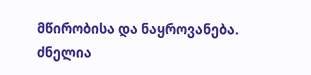მწირობისა და ნაყროვანება. ძნელია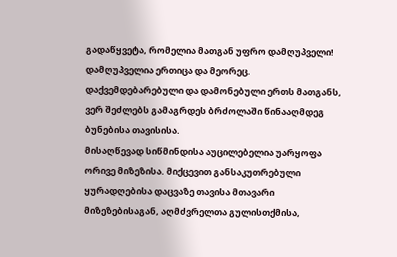გადაწყვეტა, რომელია მათგან უფრო დამღუპველი! დამღუპველია ერთიცა და მეორეც. დაქვემდებარებული და დამონებული ერთს მათგანს, ვერ შეძლებს გამაგრდეს ბრძოლაში წინააღმდეგ ბუნებისა თავისისა.
მისაღწევად სიწმინდისა აუცილებელია უარყოფა ორივე მიზეზისა. მიქცევით განსაკუთრებული ყურადღებისა დაცვაზე თავისა მთავარი მიზეზებისაგან, აღმძვრელთა გულისთქმისა,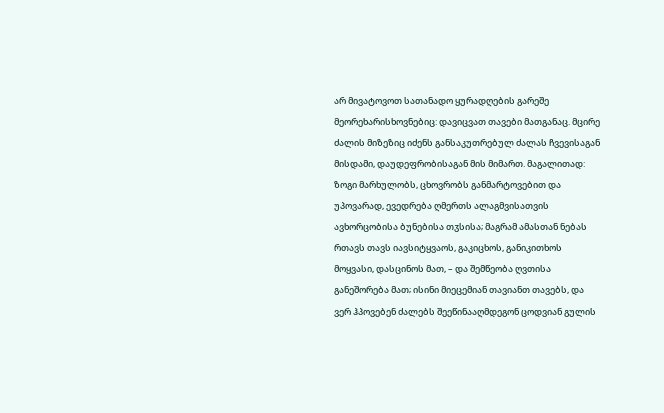არ მივატოვოთ სათანადო ყურადღების გარეშე მეორეხარისხოვნებიც: დავიცვათ თავები მათგანაც. მცირე ძალის მიზეზიც იძენს განსაკუთრებულ ძალას ჩვევისაგან მისდამი, დაუდეფრობისაგან მის მიმართ. მაგალითად: ზოგი მარხულობს, ცხოვრობს განმარტოვებით და უპოვარად, ევედრება ღმერთს ალაგმვისათვის ავხორცობისა ბუნებისა თჳსისა; მაგრამ ამასთან ნებას რთავს თავს იავსიტყვაოს, გაკიცხოს, განიკითხოს მოყვასი, დასცინოს მათ, – და შემწეობა ღვთისა განეშორება მათ; ისინი მიეცემიან თავიანთ თავებს, და ვერ ჰპოვებენ ძალებს შეეწინააღმდეგონ ცოდვიან გულის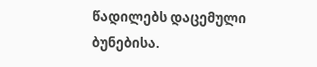წადილებს დაცემული ბუნებისა.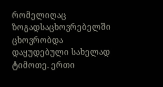რომელიღაც ზოგადსაცხოვრებელში ცხოვრობდა დაყუდებული სახელად ტიმოთე. ერთი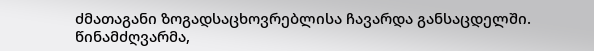ძმათაგანი ზოგადსაცხოვრებლისა ჩავარდა განსაცდელში. წინამძღვარმა,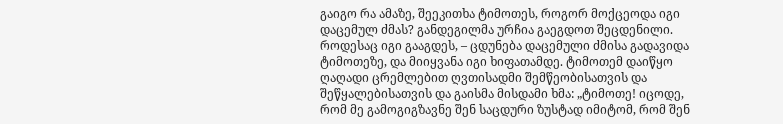გაიგო რა ამაზე, შეეკითხა ტიმოთეს, როგორ მოქცეოდა იგი დაცემულ ძმას? განდეგილმა ურჩია გაეგდოთ შეცდენილი. როდესაც იგი გააგდეს, – ცდუნება დაცემული ძმისა გადავიდა ტიმოთეზე, და მიიყვანა იგი ხიფათამდე. ტიმოთემ დაიწყო ღაღადი ცრემლებით ღვთისადმი შემწეობისათვის და შეწყალებისათვის და გაისმა მისდამი ხმა: „ტიმოთე! იცოდე, რომ მე გამოგიგზავნე შენ საცდური ზუსტად იმიტომ, რომ შენ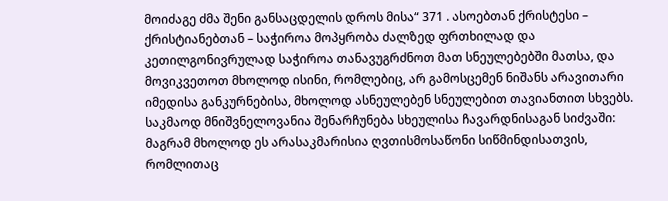მოიძაგე ძმა შენი განსაცდელის დროს მისა“ 371 . ასოებთან ქრისტესი – ქრისტიანებთან – საჭიროა მოპყრობა ძალზედ ფრთხილად და კეთილგონივრულად საჭიროა თანავუგრძნოთ მათ სნეულებებში მათსა, და მოვიკვეთოთ მხოლოდ ისინი, რომლებიც, არ გამოსცემენ ნიშანს არავითარი იმედისა განკურნებისა, მხოლოდ ასნეულებენ სნეულებით თავიანთით სხვებს.
საკმაოდ მნიშვნელოვანია შენარჩუნება სხეულისა ჩავარდნისაგან სიძვაში: მაგრამ მხოლოდ ეს არასაკმარისია ღვთისმოსაწონი სიწმინდისათვის, რომლითაც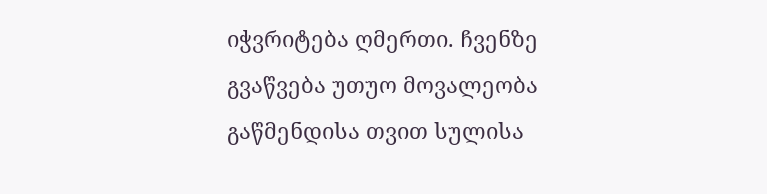იჭვრიტება ღმერთი. ჩვენზე გვაწვება უთუო მოვალეობა გაწმენდისა თვით სულისა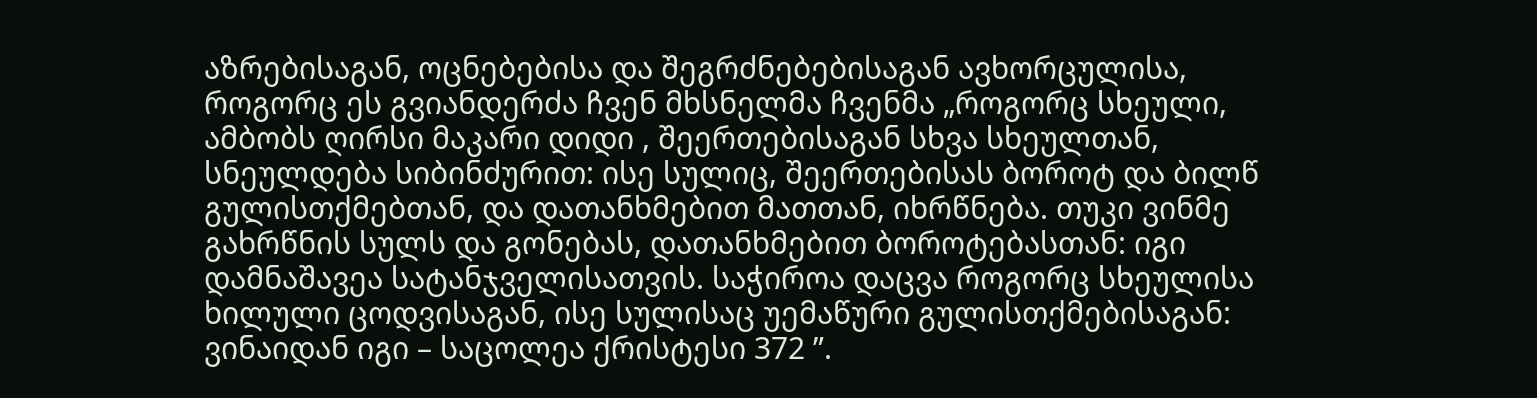აზრებისაგან, ოცნებებისა და შეგრძნებებისაგან ავხორცულისა, როგორც ეს გვიანდერძა ჩვენ მხსნელმა ჩვენმა „როგორც სხეული, ამბობს ღირსი მაკარი დიდი , შეერთებისაგან სხვა სხეულთან, სნეულდება სიბინძურით: ისე სულიც, შეერთებისას ბოროტ და ბილწ გულისთქმებთან, და დათანხმებით მათთან, იხრწნება. თუკი ვინმე გახრწნის სულს და გონებას, დათანხმებით ბოროტებასთან: იგი დამნაშავეა სატანჯველისათვის. საჭიროა დაცვა როგორც სხეულისა ხილული ცოდვისაგან, ისე სულისაც უემაწური გულისთქმებისაგან: ვინაიდან იგი – საცოლეა ქრისტესი 372 ”.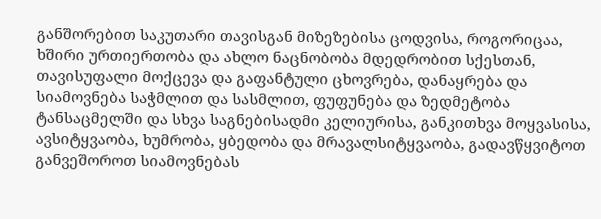განშორებით საკუთარი თავისგან მიზეზებისა ცოდვისა, როგორიცაა, ხშირი ურთიერთობა და ახლო ნაცნობობა მდედრობით სქესთან, თავისუფალი მოქცევა და გაფანტული ცხოვრება, დანაყრება და სიამოვნება საჭმლით და სასმლით, ფუფუნება და ზედმეტობა ტანსაცმელში და სხვა საგნებისადმი კელიურისა, განკითხვა მოყვასისა, ავსიტყვაობა, ხუმრობა, ყბედობა და მრავალსიტყვაობა, გადავწყვიტოთ განვეშოროთ სიამოვნებას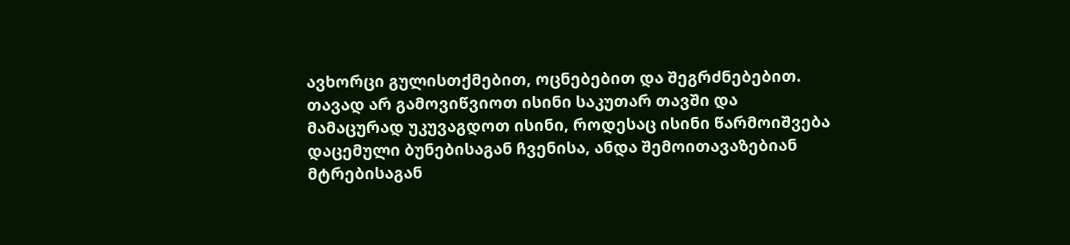ავხორცი გულისთქმებით, ოცნებებით და შეგრძნებებით. თავად არ გამოვიწვიოთ ისინი საკუთარ თავში და მამაცურად უკუვაგდოთ ისინი, როდესაც ისინი წარმოიშვება დაცემული ბუნებისაგან ჩვენისა, ანდა შემოითავაზებიან მტრებისაგან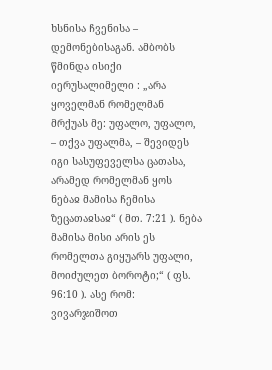ხსნისა ჩვენისა – დემონებისაგან. ამბობს წმინდა ისიქი იერუსალიმელი : „არა ყოველმან რომელმან მრქუას მე: უფალო, უფალო, – თქვა უფალმა, – შევიდეს იგი სასუფეველსა ცათასა, არამედ რომელმან ყოს ნებაჲ მამისა ჩემისა ზეცათაჲსაჲ“ ( მთ. 7:21 ). ნება მამისა მისი არის ეს რომელთა გიყუარს უფალი, მოიძულეთ ბოროტი;“ ( ფს. 96:10 ). ასე რომ: ვივარჯიშოთ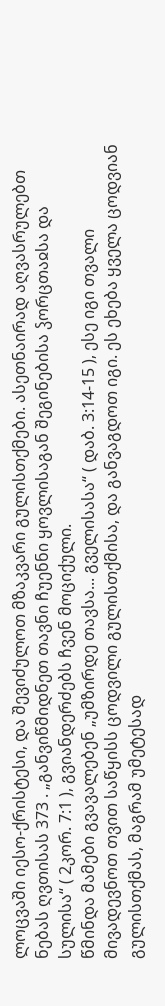ლოცვაში იესო-ქრისტესი, და შევიძულოთ მზაკვარი გულისთქმები. ასეთნაირად აღვასრულებთ ნებას ღვთისას 373 . „განვიწმიდნეთ თავნი ჩუენნი ყოვლისაგან შეგინებისა ჴორცთაჲსა და სულისა“ ( 2კორ. 7:1 ), გვიანდერძებს ჩვენ მოციქული.
წმინდა მამები გვავალებენ „უმზირდე თავსა... გველისასა“ ( დაბ. 3:14-15 ), ესე იგი თვალი მივადევნოთ თვით საწყისს ცოდვილი გულისთქმისა, და განვაგდოთ იგი. ეს ეხება ყველა ცოდვიან გულისთქმას, მაგრამ უმეტესად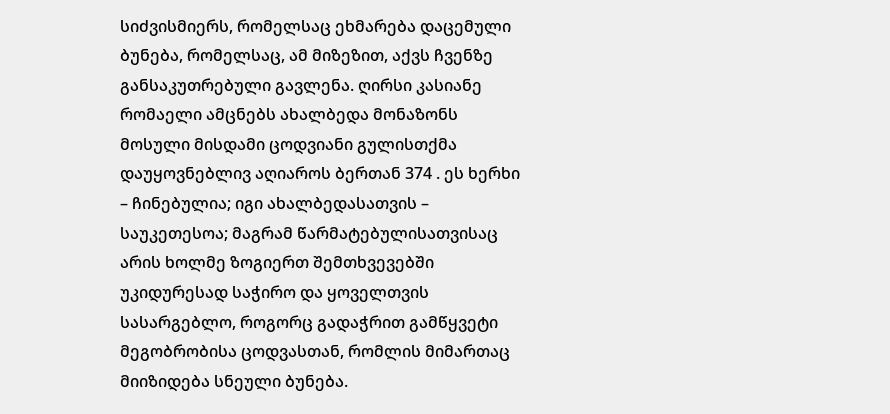სიძვისმიერს, რომელსაც ეხმარება დაცემული ბუნება, რომელსაც, ამ მიზეზით, აქვს ჩვენზე განსაკუთრებული გავლენა. ღირსი კასიანე რომაელი ამცნებს ახალბედა მონაზონს მოსული მისდამი ცოდვიანი გულისთქმა დაუყოვნებლივ აღიაროს ბერთან 374 . ეს ხერხი – ჩინებულია; იგი ახალბედასათვის – საუკეთესოა; მაგრამ წარმატებულისათვისაც არის ხოლმე ზოგიერთ შემთხვევებში უკიდურესად საჭირო და ყოველთვის სასარგებლო, როგორც გადაჭრით გამწყვეტი მეგობრობისა ცოდვასთან, რომლის მიმართაც მიიზიდება სნეული ბუნება.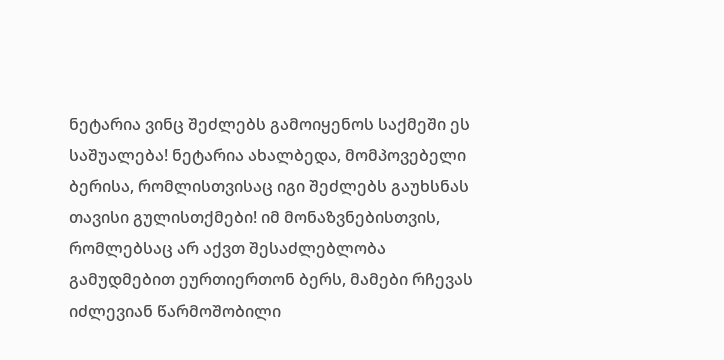ნეტარია ვინც შეძლებს გამოიყენოს საქმეში ეს საშუალება! ნეტარია ახალბედა, მომპოვებელი ბერისა, რომლისთვისაც იგი შეძლებს გაუხსნას თავისი გულისთქმები! იმ მონაზვნებისთვის, რომლებსაც არ აქვთ შესაძლებლობა გამუდმებით ეურთიერთონ ბერს, მამები რჩევას იძლევიან წარმოშობილი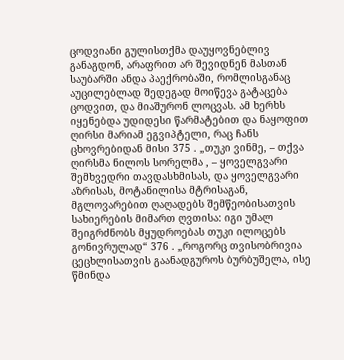ცოდვიანი გულისთქმა დაუყოვნებლივ განაგდონ, არაფრით არ შევიდნენ მასთან საუბარში ანდა პაექრობაში, რომლისგანაც აუცილებლად შედეგად მოიწევა გატაცება ცოდვით, და მიაშურონ ლოცვას. ამ ხერხს იყენებდა უდიდესი წარმატებით და ნაყოფით ღირსი მარიამ ეგვიპტელი, რაც ჩანს ცხოვრებიდან მისი 375 . „თუკი ვინმე, – თქვა ღირსმა ნილოს სორელმა , – ყოველგვარი შემხვედრი თავდასხმისას, და ყოველგვარი აზრისას, მოტანილისა მტრისაგან, მგლოვარებით ღაღადებს შემწეობისათვის სახიერების მიმართ ღვთისა: იგი უმალ შეიგრძნობს მყუდროებას თუკი ილოცებს გონივრულად“ 376 . „როგორც თვისობრივია ცეცხლისათვის გაანადგუროს ბურბუშელა, ისე წმინდა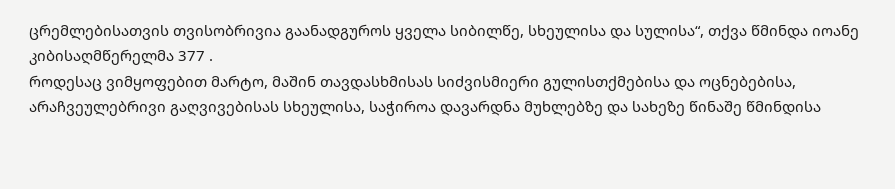ცრემლებისათვის თვისობრივია გაანადგუროს ყველა სიბილწე, სხეულისა და სულისა“, თქვა წმინდა იოანე კიბისაღმწერელმა 377 .
როდესაც ვიმყოფებით მარტო, მაშინ თავდასხმისას სიძვისმიერი გულისთქმებისა და ოცნებებისა, არაჩვეულებრივი გაღვივებისას სხეულისა, საჭიროა დავარდნა მუხლებზე და სახეზე წინაშე წმინდისა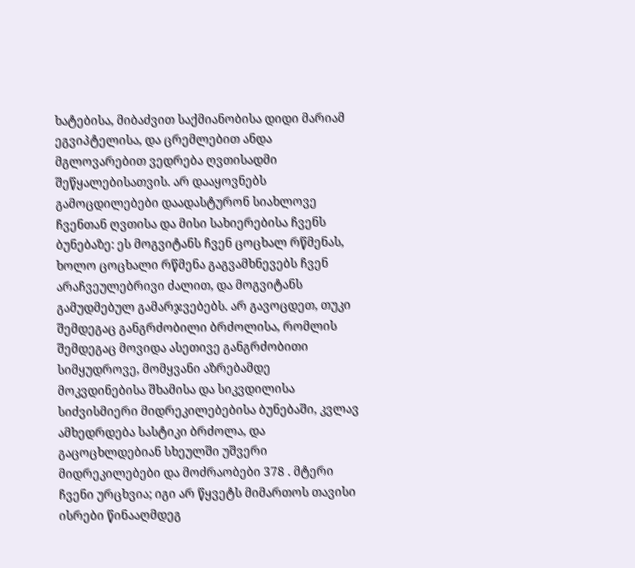ხატებისა, მიბაძვით საქმიანობისა დიდი მარიამ ეგვიპტელისა, და ცრემლებით ანდა მგლოვარებით ვედრება ღვთისადმი შეწყალებისათვის. არ დააყოვნებს გამოცდილებები დაადასტურონ სიახლოვე ჩვენთან ღვთისა და მისი სახიერებისა ჩვენს ბუნებაზე: ეს მოგვიტანს ჩვენ ცოცხალ რწმენას, ხოლო ცოცხალი რწმენა გაგვამხნევებს ჩვენ არაჩვეულებრივი ძალით, და მოგვიტანს გამუდმებულ გამარჯვებებს. არ გავოცდეთ, თუკი შემდეგაც განგრძობილი ბრძოლისა, რომლის შემდეგაც მოვიდა ასეთივე განგრძობითი სიმყუდროვე, მომყვანი აზრებამდე მოკვდინებისა შხამისა და სიკვდილისა სიძვისმიერი მიდრეკილებებისა ბუნებაში, კვლავ ამხედრდება სასტიკი ბრძოლა, და გაცოცხლდებიან სხეულში უშვერი მიდრეკილებები და მოძრაობები 378 . მტერი ჩვენი ურცხვია; იგი არ წყვეტს მიმართოს თავისი ისრები წინააღმდეგ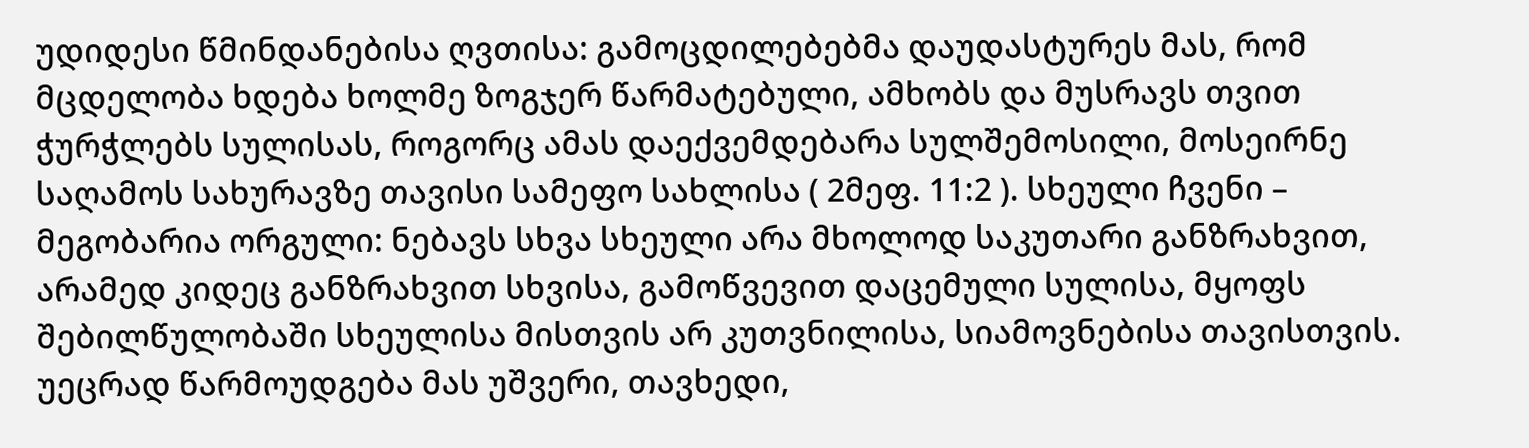უდიდესი წმინდანებისა ღვთისა: გამოცდილებებმა დაუდასტურეს მას, რომ მცდელობა ხდება ხოლმე ზოგჯერ წარმატებული, ამხობს და მუსრავს თვით ჭურჭლებს სულისას, როგორც ამას დაექვემდებარა სულშემოსილი, მოსეირნე საღამოს სახურავზე თავისი სამეფო სახლისა ( 2მეფ. 11:2 ). სხეული ჩვენი – მეგობარია ორგული: ნებავს სხვა სხეული არა მხოლოდ საკუთარი განზრახვით, არამედ კიდეც განზრახვით სხვისა, გამოწვევით დაცემული სულისა, მყოფს შებილწულობაში სხეულისა მისთვის არ კუთვნილისა, სიამოვნებისა თავისთვის. უეცრად წარმოუდგება მას უშვერი, თავხედი,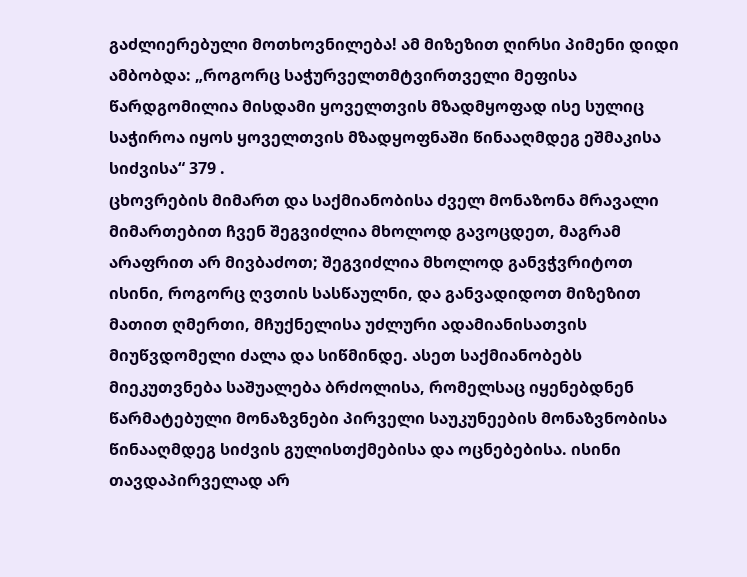გაძლიერებული მოთხოვნილება! ამ მიზეზით ღირსი პიმენი დიდი ამბობდა: „როგორც საჭურველთმტვირთველი მეფისა წარდგომილია მისდამი ყოველთვის მზადმყოფად ისე სულიც საჭიროა იყოს ყოველთვის მზადყოფნაში წინააღმდეგ ეშმაკისა სიძვისა“ 379 .
ცხოვრების მიმართ და საქმიანობისა ძველ მონაზონა მრავალი მიმართებით ჩვენ შეგვიძლია მხოლოდ გავოცდეთ, მაგრამ არაფრით არ მივბაძოთ; შეგვიძლია მხოლოდ განვჭვრიტოთ ისინი, როგორც ღვთის სასწაულნი, და განვადიდოთ მიზეზით მათით ღმერთი, მჩუქნელისა უძლური ადამიანისათვის მიუწვდომელი ძალა და სიწმინდე. ასეთ საქმიანობებს მიეკუთვნება საშუალება ბრძოლისა, რომელსაც იყენებდნენ წარმატებული მონაზვნები პირველი საუკუნეების მონაზვნობისა წინააღმდეგ სიძვის გულისთქმებისა და ოცნებებისა. ისინი თავდაპირველად არ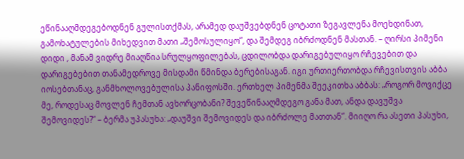ეწინააღმდეგებოდნენ გულისთქმას, არამედ დაუშვებდნენ ცოტათი ზეგავლენა მოეხდინათ, გამოხატულების მიხედვით მათი „შემოსულიყო“, და შემდეგ იბრძოდნენ მასთან. – ღირსი პიმენი დიდი , მანამ ვიდრე მიაღწია სრულყოფილებას, ცდილობდა დარიგებულიყო რჩევებით და დარიგებებით თანამედროვე მისდამი წმინდა ბერებისაგან. იგი ურთიერთობდა რჩევისთვის აბბა იოსებთანაც, განმხოლოვებულისა პანიფოსში. ერთხელ პიმენმა შეეკითხა აბბას: „როგორ მოვიქცე მე, როდესაც მოვლენ ჩემთან ავხორცობანი? შევეწინააღმდეგო განა მათ, ანდა დავუშვა შემოვიდეს?“ – ბერმა უპასუხა: „დაუშვი შემოვიდეს და იბრძოლე მათთან“. მიიღო რა ასეთი პასუხი,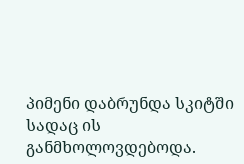პიმენი დაბრუნდა სკიტში სადაც ის განმხოლოვდებოდა.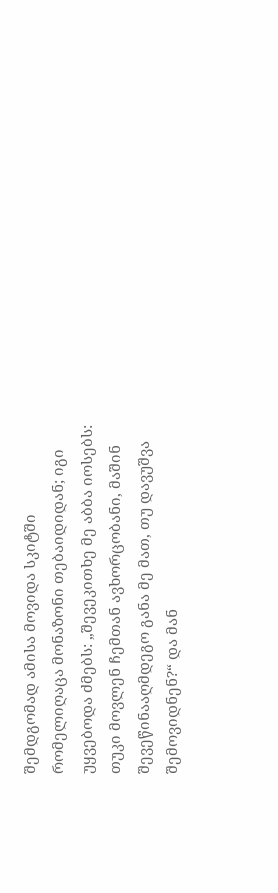შემდგომად ამისა მოვიდა სკიტში რომელიღაცა მონაზონი თებაიდიდან; იგი უყვებოდა ძმებს: „შევეკითხე მე აბბა იოსებს: თუკი მოვლენ ჩემთან ავხორცობანი, მაშინ შევეწინააღმდეგო განა მე მათ, თუ დავუშვა შემოვიდნენ?“ და მან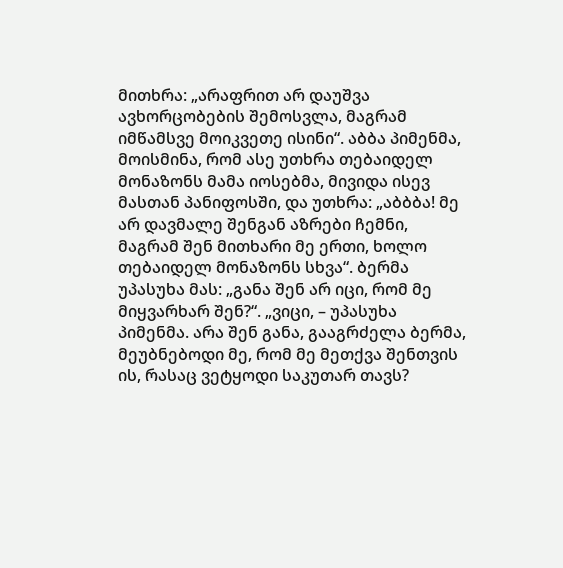მითხრა: „არაფრით არ დაუშვა ავხორცობების შემოსვლა, მაგრამ იმწამსვე მოიკვეთე ისინი“. აბბა პიმენმა, მოისმინა, რომ ასე უთხრა თებაიდელ მონაზონს მამა იოსებმა, მივიდა ისევ მასთან პანიფოსში, და უთხრა: „აბბბა! მე არ დავმალე შენგან აზრები ჩემნი, მაგრამ შენ მითხარი მე ერთი, ხოლო თებაიდელ მონაზონს სხვა“. ბერმა უპასუხა მას: „განა შენ არ იცი, რომ მე მიყვარხარ შენ?“. „ვიცი, – უპასუხა პიმენმა. არა შენ განა, გააგრძელა ბერმა, მეუბნებოდი მე, რომ მე მეთქვა შენთვის ის, რასაც ვეტყოდი საკუთარ თავს?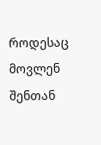როდესაც მოვლენ შენთან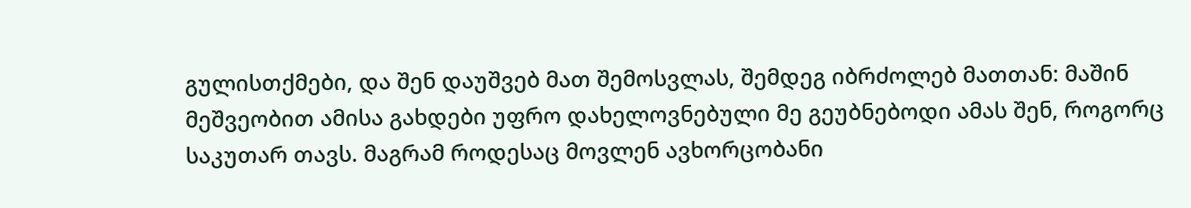გულისთქმები, და შენ დაუშვებ მათ შემოსვლას, შემდეგ იბრძოლებ მათთან: მაშინ მეშვეობით ამისა გახდები უფრო დახელოვნებული მე გეუბნებოდი ამას შენ, როგორც საკუთარ თავს. მაგრამ როდესაც მოვლენ ავხორცობანი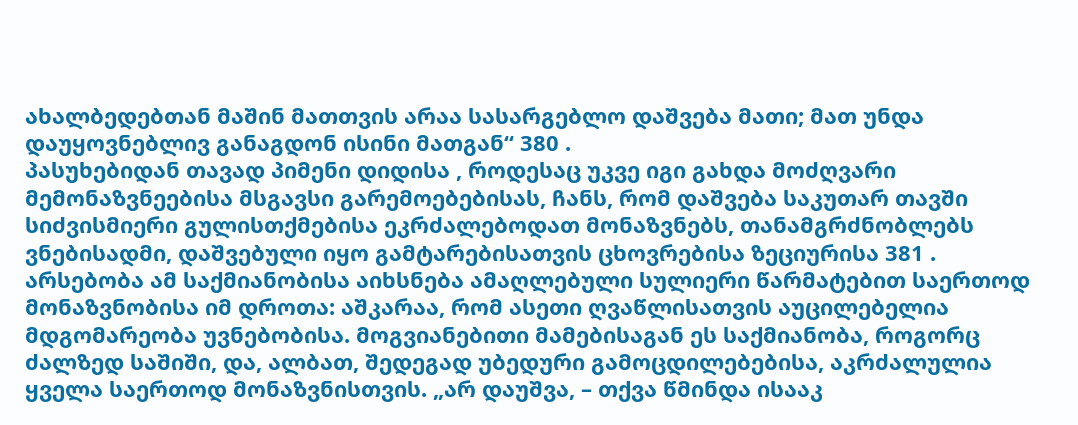ახალბედებთან მაშინ მათთვის არაა სასარგებლო დაშვება მათი; მათ უნდა დაუყოვნებლივ განაგდონ ისინი მათგან“ 380 .
პასუხებიდან თავად პიმენი დიდისა , როდესაც უკვე იგი გახდა მოძღვარი მემონაზვნეებისა მსგავსი გარემოებებისას, ჩანს, რომ დაშვება საკუთარ თავში სიძვისმიერი გულისთქმებისა ეკრძალებოდათ მონაზვნებს, თანამგრძნობლებს ვნებისადმი, დაშვებული იყო გამტარებისათვის ცხოვრებისა ზეციურისა 381 . არსებობა ამ საქმიანობისა აიხსნება ამაღლებული სულიერი წარმატებით საერთოდ მონაზვნობისა იმ დროთა: აშკარაა, რომ ასეთი ღვაწლისათვის აუცილებელია მდგომარეობა უვნებობისა. მოგვიანებითი მამებისაგან ეს საქმიანობა, როგორც ძალზედ საშიში, და, ალბათ, შედეგად უბედური გამოცდილებებისა, აკრძალულია ყველა საერთოდ მონაზვნისთვის. „არ დაუშვა, – თქვა წმინდა ისააკ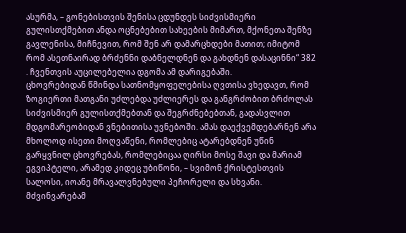ასურმა, – გონებისთვის შენისა ცდუნდეს სიძვისმიერი გულისთქმებით ანდა ოცნებებით სახეების მიმართ, მქონეთა შენზე გავლენისა, მიჩნევით, რომ შენ არ დამარცხდები მათით; იმიტომ რომ ასეთნაირად ბრძენნი დაბნელდნენ და გახდნენ დასაცინნი“ 382 . ჩვენთვის აუცილებელია დგომა ამ დარიგებაში.
ცხოვრებიდან წმინდა სათნომყოფელებისა ღვთისა ვხედავთ, რომ ზოგიერთი მათგანი უძლებდა უძლიერეს და განგრძობით ბრძოლას სიძვისმიერ გულისთქმებთან და შეგრძნებებთან, გადასვლით მდგომარეობიდან ვნებითისა უვნებოში. ამას დაექვემდებარნენ არა მხოლოდ ისეთი მოღვაწენი, რომლებიც ატარებდნენ უწინ გარყვნილ ცხოვრებას, რომლებიცაა ღირსი მოსე შავი და მარიამ ეგვიპტელი, არამედ კიდეც უბიწონი, – სვიმონ ქრისტესთვის სალოსი, იოანე მრავალვნებული პეჩორელი და სხვანი. მძვინვარებამ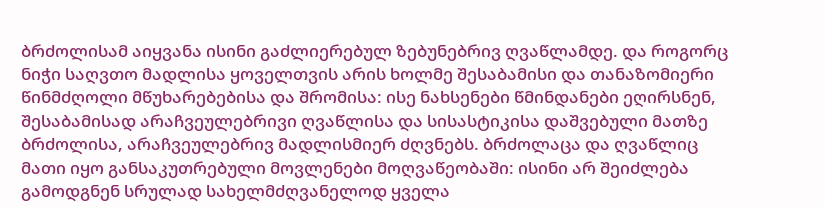ბრძოლისამ აიყვანა ისინი გაძლიერებულ ზებუნებრივ ღვაწლამდე. და როგორც ნიჭი საღვთო მადლისა ყოველთვის არის ხოლმე შესაბამისი და თანაზომიერი წინმძღოლი მწუხარებებისა და შრომისა: ისე ნახსენები წმინდანები ეღირსნენ, შესაბამისად არაჩვეულებრივი ღვაწლისა და სისასტიკისა დაშვებული მათზე ბრძოლისა, არაჩვეულებრივ მადლისმიერ ძღვნებს. ბრძოლაცა და ღვაწლიც მათი იყო განსაკუთრებული მოვლენები მოღვაწეობაში: ისინი არ შეიძლება გამოდგნენ სრულად სახელმძღვანელოდ ყველა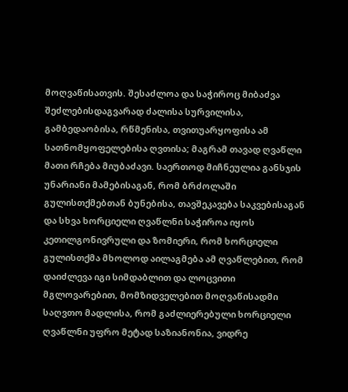მოღვაწისათვის. შესაძლოა და საჭიროც მიბაძვა შეძლებისდაგვარად ძალისა სურვილისა, გამბედაობისა, რწმენისა, თვითუარყოფისა ამ სათნომყოფელებისა ღვთისა; მაგრამ თავად ღვაწლი მათი რჩება მიუბაძავი. საერთოდ მიჩნეულია განსჯის უნარიანი მამებისაგან, რომ ბრძოლაში გულისთქმებთან ბუნებისა, თავშეკავება საკვებისაგან და სხვა ხორციელი ღვაწლნი საჭიროა იყოს კეთილგონივრული და ზომიერი, რომ ხორციელი გულისთქმა მხოლოდ აილაგმება ამ ღვაწლებით, რომ დაიძლევა იგი სიმდაბლით და ლოცვითი მგლოვარებით, მომზიდველებით მოღვაწისადმი საღვთო მადლისა, რომ გაძლიერებული ხორციელი ღვაწლნი უფრო მეტად საზიანონია, ვიდრე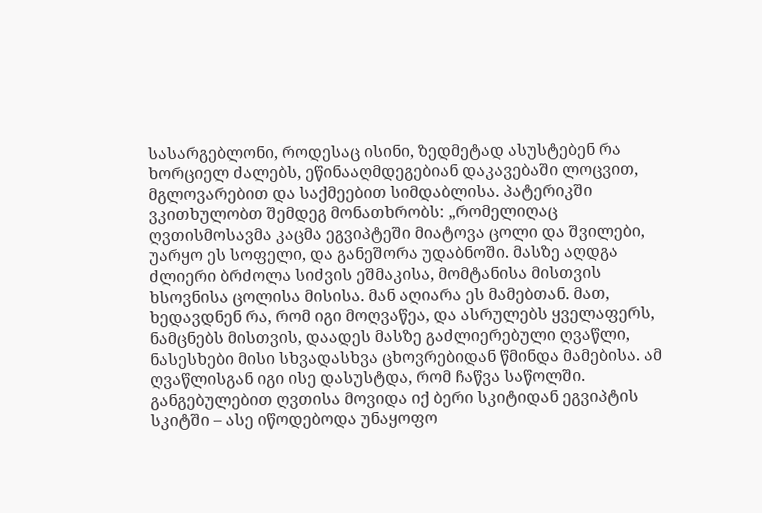სასარგებლონი, როდესაც ისინი, ზედმეტად ასუსტებენ რა ხორციელ ძალებს, ეწინააღმდეგებიან დაკავებაში ლოცვით, მგლოვარებით და საქმეებით სიმდაბლისა. პატერიკში ვკითხულობთ შემდეგ მონათხრობს: „რომელიღაც ღვთისმოსავმა კაცმა ეგვიპტეში მიატოვა ცოლი და შვილები, უარყო ეს სოფელი, და განეშორა უდაბნოში. მასზე აღდგა ძლიერი ბრძოლა სიძვის ეშმაკისა, მომტანისა მისთვის ხსოვნისა ცოლისა მისისა. მან აღიარა ეს მამებთან. მათ, ხედავდნენ რა, რომ იგი მოღვაწეა, და ასრულებს ყველაფერს, ნამცნებს მისთვის, დაადეს მასზე გაძლიერებული ღვაწლი, ნასესხები მისი სხვადასხვა ცხოვრებიდან წმინდა მამებისა. ამ ღვაწლისგან იგი ისე დასუსტდა, რომ ჩაწვა საწოლში. განგებულებით ღვთისა მოვიდა იქ ბერი სკიტიდან ეგვიპტის სკიტში – ასე იწოდებოდა უნაყოფო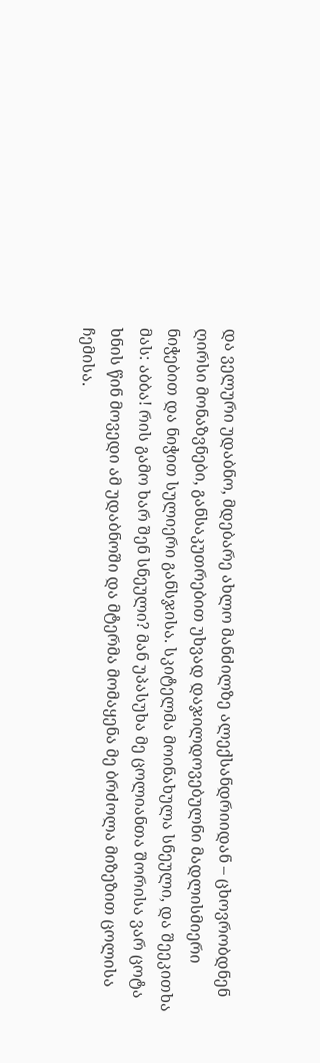და ველური უდაბნო, მდებარე ახლო მანძილზე ალექსანდრიიდან – ცხოვრობდნენ ღირსი მონაზვნები, განსაკუთრებით უხვად დაჯილდოვებულნი მადლისმიერი ნიჭებით და ნიჭით სულიერი განსჯისა. სკიტელმა მოინახულა სნეული, და შეეკითხა მას: აბბა! რის გამო ხარ შენ სნეული? მან უპასუხა მე ცოლიანთა შორისა ვარ ცოტა ხნის წინ მოვედი ამ უდაბნოში და მტერმა მომაყენა მე ბრძოლა მიზეზით ცოლისა ჩემისა.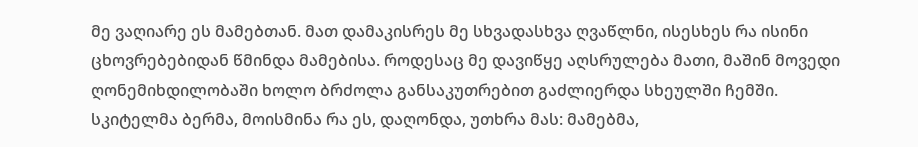მე ვაღიარე ეს მამებთან. მათ დამაკისრეს მე სხვადასხვა ღვაწლნი, ისესხეს რა ისინი ცხოვრებებიდან წმინდა მამებისა. როდესაც მე დავიწყე აღსრულება მათი, მაშინ მოვედი ღონემიხდილობაში ხოლო ბრძოლა განსაკუთრებით გაძლიერდა სხეულში ჩემში. სკიტელმა ბერმა, მოისმინა რა ეს, დაღონდა, უთხრა მას: მამებმა,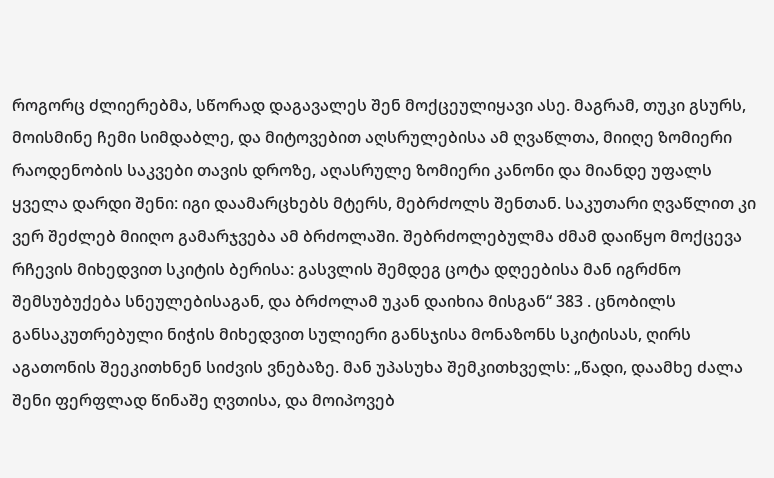როგორც ძლიერებმა, სწორად დაგავალეს შენ მოქცეულიყავი ასე. მაგრამ, თუკი გსურს, მოისმინე ჩემი სიმდაბლე, და მიტოვებით აღსრულებისა ამ ღვაწლთა, მიიღე ზომიერი რაოდენობის საკვები თავის დროზე, აღასრულე ზომიერი კანონი და მიანდე უფალს ყველა დარდი შენი: იგი დაამარცხებს მტერს, მებრძოლს შენთან. საკუთარი ღვაწლით კი ვერ შეძლებ მიიღო გამარჯვება ამ ბრძოლაში. შებრძოლებულმა ძმამ დაიწყო მოქცევა რჩევის მიხედვით სკიტის ბერისა: გასვლის შემდეგ ცოტა დღეებისა მან იგრძნო შემსუბუქება სნეულებისაგან, და ბრძოლამ უკან დაიხია მისგან“ 383 . ცნობილს განსაკუთრებული ნიჭის მიხედვით სულიერი განსჯისა მონაზონს სკიტისას, ღირს აგათონის შეეკითხნენ სიძვის ვნებაზე. მან უპასუხა შემკითხველს: „წადი, დაამხე ძალა შენი ფერფლად წინაშე ღვთისა, და მოიპოვებ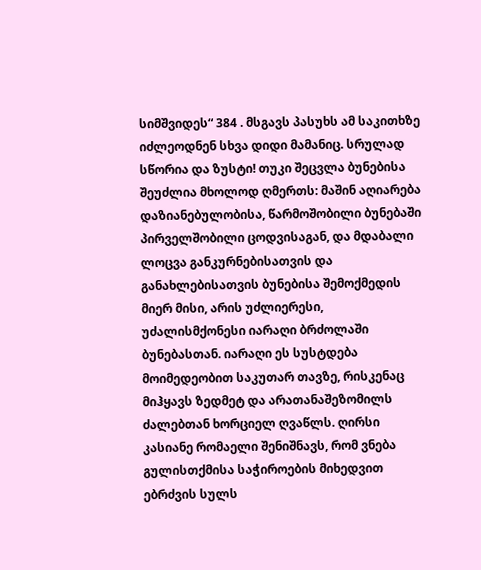სიმშვიდეს“ 384 . მსგავს პასუხს ამ საკითხზე იძლეოდნენ სხვა დიდი მამანიც. სრულად სწორია და ზუსტი! თუკი შეცვლა ბუნებისა შეუძლია მხოლოდ ღმერთს: მაშინ აღიარება დაზიანებულობისა, წარმოშობილი ბუნებაში პირველშობილი ცოდვისაგან, და მდაბალი ლოცვა განკურნებისათვის და განახლებისათვის ბუნებისა შემოქმედის მიერ მისი, არის უძლიერესი, უძალისმქონესი იარაღი ბრძოლაში ბუნებასთან. იარაღი ეს სუსტდება მოიმედეობით საკუთარ თავზე, რისკენაც მიჰყავს ზედმეტ და არათანაშეზომილს ძალებთან ხორციელ ღვაწლს. ღირსი კასიანე რომაელი შენიშნავს, რომ ვნება გულისთქმისა საჭიროების მიხედვით ებრძვის სულს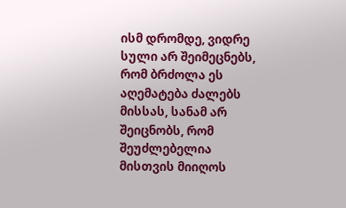ისმ დრომდე, ვიდრე სული არ შეიმეცნებს, რომ ბრძოლა ეს აღემატება ძალებს მისსას, სანამ არ შეიცნობს, რომ შეუძლებელია მისთვის მიიღოს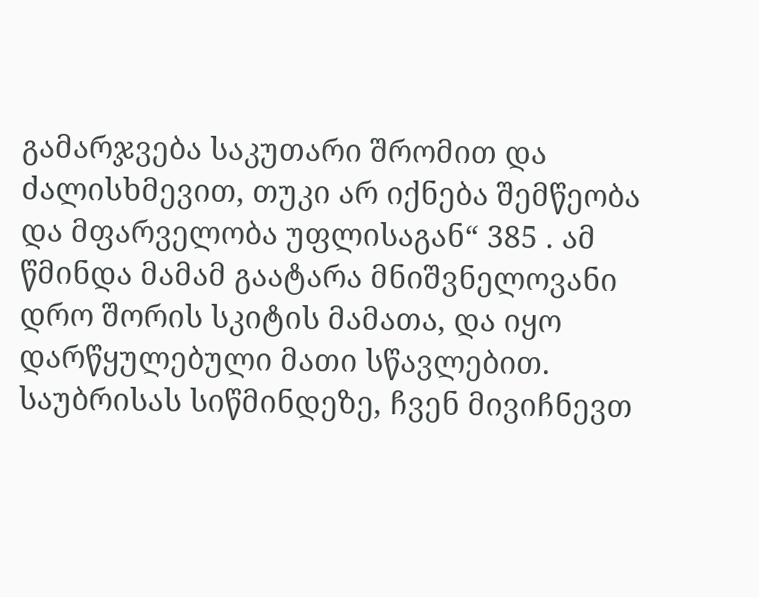გამარჯვება საკუთარი შრომით და ძალისხმევით, თუკი არ იქნება შემწეობა და მფარველობა უფლისაგან“ 385 . ამ წმინდა მამამ გაატარა მნიშვნელოვანი დრო შორის სკიტის მამათა, და იყო დარწყულებული მათი სწავლებით.
საუბრისას სიწმინდეზე, ჩვენ მივიჩნევთ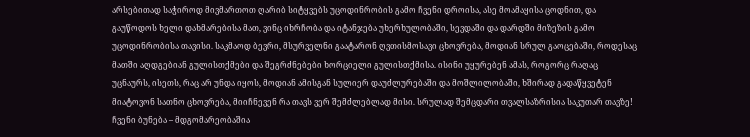არსებითად საჭიროდ მივმართოთ ღარიბ სიტყვებს უცოდინრობის გამო ჩვენი დროისა, ასე მოამაყისა ცოდნით, და გაუწოდოს ხელი დახმარებისა მათ, ვინც იხრჩობა და იტანჯება უხერხულობაში, სევდაში და დარდში მიზეზის გამო უცოდინრობისა თავისი. საკმაოდ ბევრი, მსურველნი გაატარონ ღვთისმოსავი ცხოვრება, მოდიან სრულ გაოცებაში, როდესაც მათში აღდგებიან გულისთქმები და შეგრძნებები ხორციელი გულისთქმისა. ისინი უყურებენ ამას, როგორც რაღაც უცნაურს, ისეთს, რაც არ უნდა იყოს, მოდიან ამისგან სულიერ დაუძლურებაში და მოშლილობაში, ხშირად გადაწყვეტენ მიატოვონ სათნო ცხოვრება, მიიჩნევენ რა თავს ვერ შემძლებლად მისი. სრულად შემცდარი თვალსაზრისია საკუთარ თავზე! ჩვენი ბუნება – მდგომარეობაშია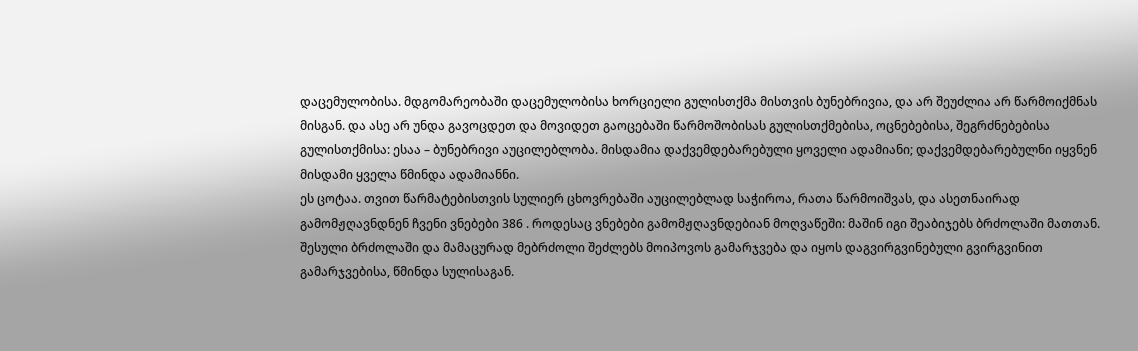დაცემულობისა. მდგომარეობაში დაცემულობისა ხორციელი გულისთქმა მისთვის ბუნებრივია, და არ შეუძლია არ წარმოიქმნას მისგან. და ასე არ უნდა გავოცდეთ და მოვიდეთ გაოცებაში წარმოშობისას გულისთქმებისა, ოცნებებისა, შეგრძნებებისა გულისთქმისა: ესაა – ბუნებრივი აუცილებლობა. მისდამია დაქვემდებარებული ყოველი ადამიანი; დაქვემდებარებულნი იყვნენ მისდამი ყველა წმინდა ადამიანნი.
ეს ცოტაა. თვით წარმატებისთვის სულიერ ცხოვრებაში აუცილებლად საჭიროა, რათა წარმოიშვას, და ასეთნაირად გამომჟღავნდნენ ჩვენი ვნებები 386 . როდესაც ვნებები გამომჟღავნდებიან მოღვაწეში: მაშინ იგი შეაბიჯებს ბრძოლაში მათთან. შესული ბრძოლაში და მამაცურად მებრძოლი შეძლებს მოიპოვოს გამარჯვება და იყოს დაგვირგვინებული გვირგვინით გამარჯვებისა, წმინდა სულისაგან.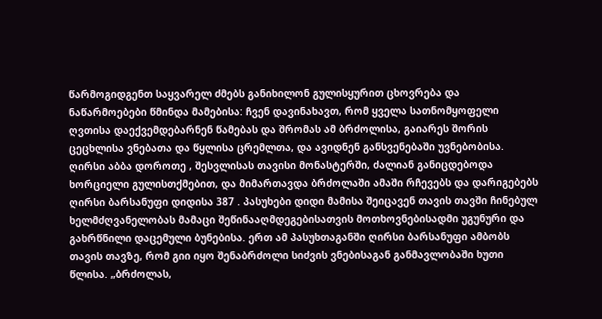წარმოგიდგენთ საყვარელ ძმებს განიხილონ გულისყურით ცხოვრება და ნაწარმოებები წმინდა მამებისა: ჩვენ დავინახავთ, რომ ყველა სათნომყოფელი ღვთისა დაექვემდებარნენ წამებას და შრომას ამ ბრძოლისა, გაიარეს შორის ცეცხლისა ვნებათა და წყლისა ცრემლთა, და ავიდნენ განსვენებაში უვნებობისა. ღირსი აბბა დოროთე , შესვლისას თავისი მონასტერში, ძალიან განიცდებოდა ხორციელი გულისთქმებით, და მიმართავდა ბრძოლაში ამაში რჩევებს და დარიგებებს ღირსი ბარსანუფი დიდისა 387 . პასუხები დიდი მამისა შეიცავენ თავის თავში ჩინებულ ხელმძღვანელობას მამაცი შეწინააღმდეგებისათვის მოთხოვნებისადმი უგუნური და გახრწნილი დაცემული ბუნებისა. ერთ ამ პასუხთაგანში ღირსი ბარსანუფი ამბობს თავის თავზე, რომ გიი იყო შენაბრძოლი სიძვის ვნებისაგან განმავლობაში ხუთი წლისა. „ბრძოლას,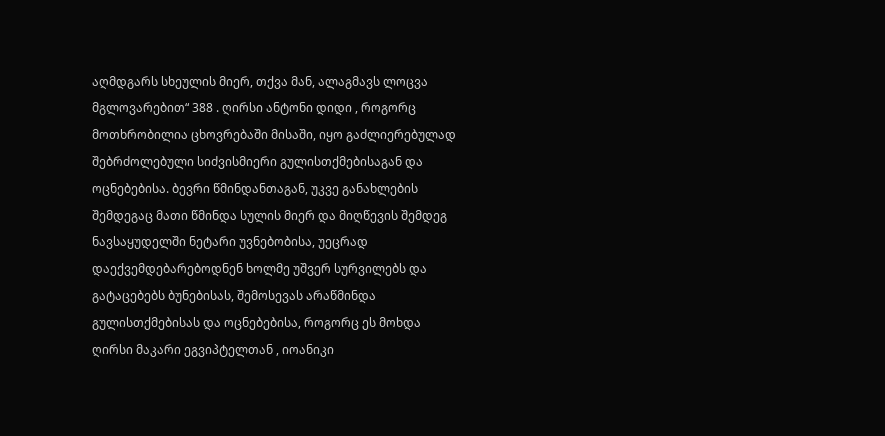აღმდგარს სხეულის მიერ, თქვა მან, ალაგმავს ლოცვა მგლოვარებით“ 388 . ღირსი ანტონი დიდი , როგორც მოთხრობილია ცხოვრებაში მისაში, იყო გაძლიერებულად შებრძოლებული სიძვისმიერი გულისთქმებისაგან და ოცნებებისა. ბევრი წმინდანთაგან, უკვე განახლების შემდეგაც მათი წმინდა სულის მიერ და მიღწევის შემდეგ ნავსაყუდელში ნეტარი უვნებობისა, უეცრად დაექვემდებარებოდნენ ხოლმე უშვერ სურვილებს და გატაცებებს ბუნებისას, შემოსევას არაწმინდა გულისთქმებისას და ოცნებებისა, როგორც ეს მოხდა ღირსი მაკარი ეგვიპტელთან , იოანიკი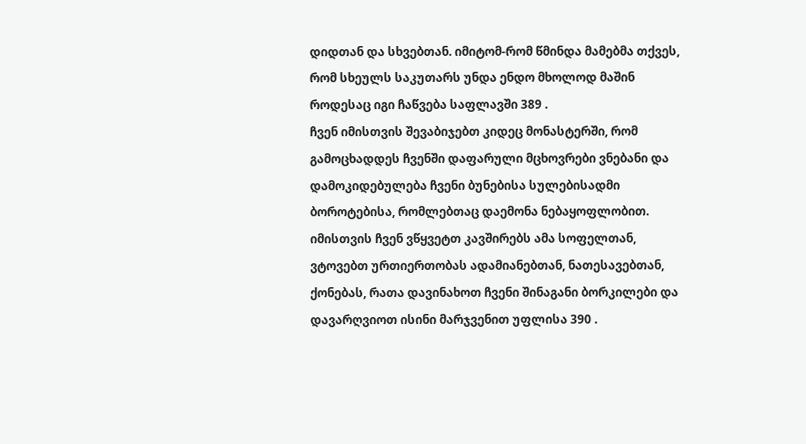დიდთან და სხვებთან. იმიტომ-რომ წმინდა მამებმა თქვეს, რომ სხეულს საკუთარს უნდა ენდო მხოლოდ მაშინ როდესაც იგი ჩაწვება საფლავში 389 .
ჩვენ იმისთვის შევაბიჯებთ კიდეც მონასტერში, რომ გამოცხადდეს ჩვენში დაფარული მცხოვრები ვნებანი და დამოკიდებულება ჩვენი ბუნებისა სულებისადმი ბოროტებისა, რომლებთაც დაემონა ნებაყოფლობით. იმისთვის ჩვენ ვწყვეტთ კავშირებს ამა სოფელთან, ვტოვებთ ურთიერთობას ადამიანებთან, ნათესავებთან, ქონებას, რათა დავინახოთ ჩვენი შინაგანი ბორკილები და დავარღვიოთ ისინი მარჯვენით უფლისა 390 .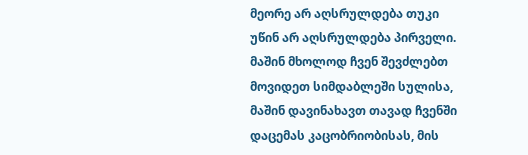მეორე არ აღსრულდება თუკი უწინ არ აღსრულდება პირველი. მაშინ მხოლოდ ჩვენ შევძლებთ მოვიდეთ სიმდაბლეში სულისა, მაშინ დავინახავთ თავად ჩვენში დაცემას კაცობრიობისას, მის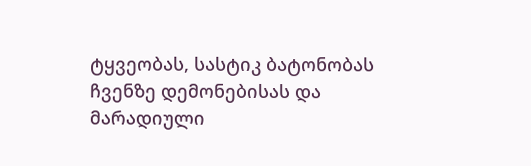ტყვეობას, სასტიკ ბატონობას ჩვენზე დემონებისას და მარადიული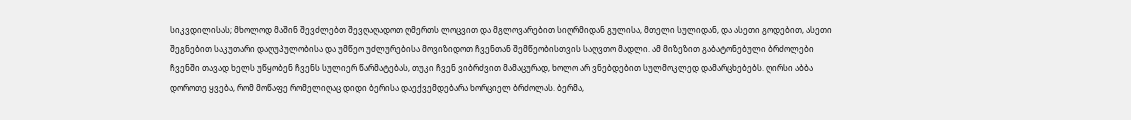სიკვდილისას; მხოლოდ მაშინ შევძლებთ შევღაღადოთ ღმერთს ლოცვით და მგლოვარებით სიღრმიდან გულისა, მთელი სულიდან, და ასეთი გოდებით, ასეთი შეგნებით საკუთარი დაღუპულობისა და უმწეო უძლურებისა მოვიზიდოთ ჩვენთან შემწეობისთვის საღვთო მადლი. ამ მიზეზით გაბატონებული ბრძოლები ჩვენში თავად ხელს უწყობენ ჩვენს სულიერ წარმატებას, თუკი ჩვენ ვიბრძვით მამაცურად, ხოლო არ ვნებდებით სულმოკლედ დამარცხებებს. ღირსი აბბა დოროთე ყვება, რომ მოწაფე რომელიღაც დიდი ბერისა დაექვემდებარა ხორციელ ბრძოლას. ბერმა,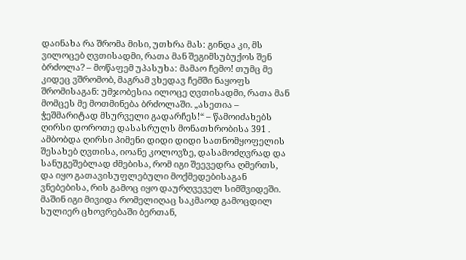დაინახა რა შრომა მისი, უთხრა მას: გინდა კი, მს ვილოცებ ღვთისადმი, რათა მან შეგიმსუბუქოს შენ ბრძოლა? – მოწაფემ უპასუხა: მამაო ჩემო! თუმც მე კიდეც ვშრომობ, მაგრამ ვხედავ ჩემში ნაყოფს შრომისაგან: უმჯობესია ილოცე ღვთისადმი, რათა მან მომცეს მე მოთმინება ბრძოლაში. „ასეთია – ჭეშმარიტად მსურველი გადარჩეს!“ – წამოიძახებს ღირსი დოროთე დასასრულს მონათხრობისა 391 . ამბობდა ღირსი პიმენი დიდი დიდი სათნომყოფელის შესახებ ღვთისა, იოანე კოლოვზე, დასამოძღვრად და სანუგეშებლად ძმებისა, რომ იგი შეევედრა ღმერთს, და იყო გათავისუფლებული მოქმედებისაგან ვნებებისა, რის გამოც იყო დაურღვეველ სიმშვიდეში. მაშინ იგი მივიდა რომელიღაც საკმაოდ გამოცდილ სულიერ ცხოვრებაში ბერთან,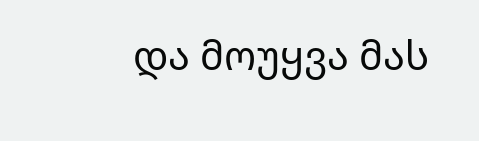და მოუყვა მას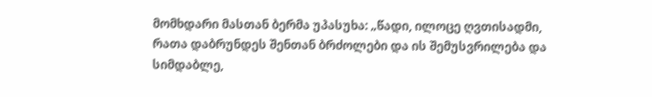მომხდარი მასთან ბერმა უპასუხა: „წადი, ილოცე ღვთისადმი, რათა დაბრუნდეს შენთან ბრძოლები და ის შემუსვრილება და სიმდაბლე,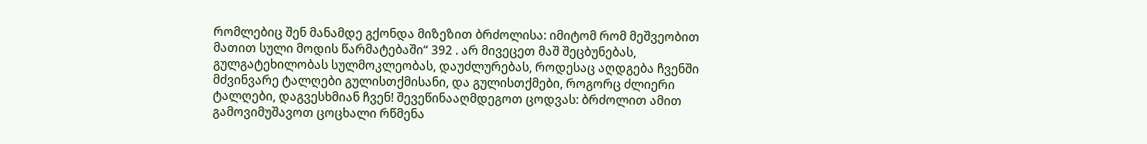რომლებიც შენ მანამდე გქონდა მიზეზით ბრძოლისა: იმიტომ რომ მეშვეობით მათით სული მოდის წარმატებაში“ 392 . არ მივეცეთ მაშ შეცბუნებას, გულგატეხილობას სულმოკლეობას, დაუძლურებას, როდესაც აღდგება ჩვენში მძვინვარე ტალღები გულისთქმისანი, და გულისთქმები, როგორც ძლიერი ტალღები, დაგვესხმიან ჩვენ! შევეწინააღმდეგოთ ცოდვას: ბრძოლით ამით გამოვიმუშავოთ ცოცხალი რწმენა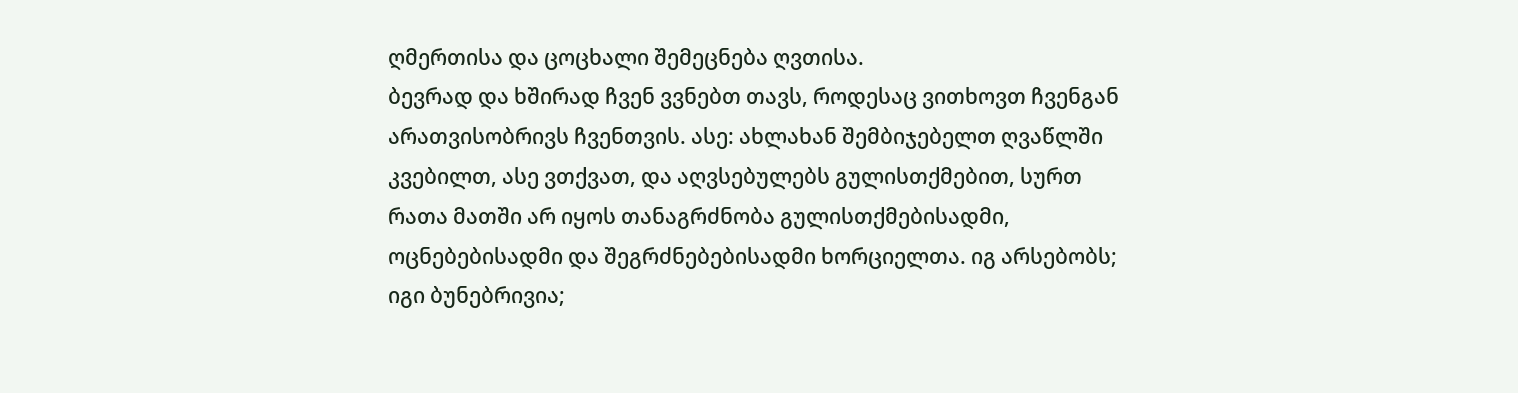ღმერთისა და ცოცხალი შემეცნება ღვთისა.
ბევრად და ხშირად ჩვენ ვვნებთ თავს, როდესაც ვითხოვთ ჩვენგან არათვისობრივს ჩვენთვის. ასე: ახლახან შემბიჯებელთ ღვაწლში კვებილთ, ასე ვთქვათ, და აღვსებულებს გულისთქმებით, სურთ რათა მათში არ იყოს თანაგრძნობა გულისთქმებისადმი, ოცნებებისადმი და შეგრძნებებისადმი ხორციელთა. იგ არსებობს; იგი ბუნებრივია;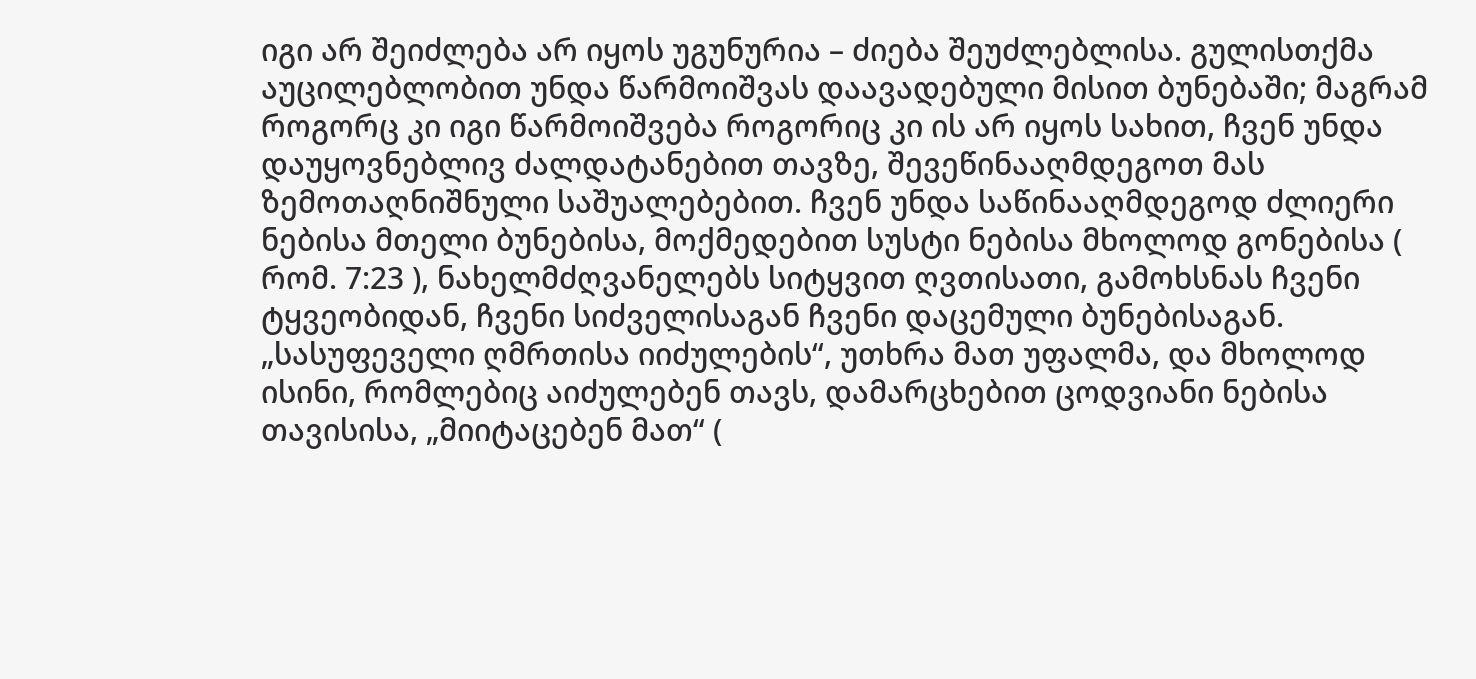იგი არ შეიძლება არ იყოს უგუნურია – ძიება შეუძლებლისა. გულისთქმა აუცილებლობით უნდა წარმოიშვას დაავადებული მისით ბუნებაში; მაგრამ როგორც კი იგი წარმოიშვება როგორიც კი ის არ იყოს სახით, ჩვენ უნდა დაუყოვნებლივ ძალდატანებით თავზე, შევეწინააღმდეგოთ მას ზემოთაღნიშნული საშუალებებით. ჩვენ უნდა საწინააღმდეგოდ ძლიერი ნებისა მთელი ბუნებისა, მოქმედებით სუსტი ნებისა მხოლოდ გონებისა ( რომ. 7:23 ), ნახელმძღვანელებს სიტყვით ღვთისათი, გამოხსნას ჩვენი ტყვეობიდან, ჩვენი სიძველისაგან ჩვენი დაცემული ბუნებისაგან. „სასუფეველი ღმრთისა იიძულების“, უთხრა მათ უფალმა, და მხოლოდ ისინი, რომლებიც აიძულებენ თავს, დამარცხებით ცოდვიანი ნებისა თავისისა, „მიიტაცებენ მათ“ (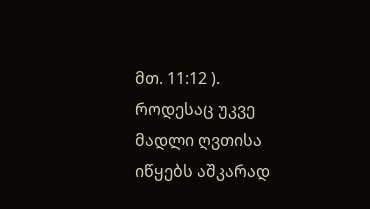მთ. 11:12 ). როდესაც უკვე მადლი ღვთისა იწყებს აშკარად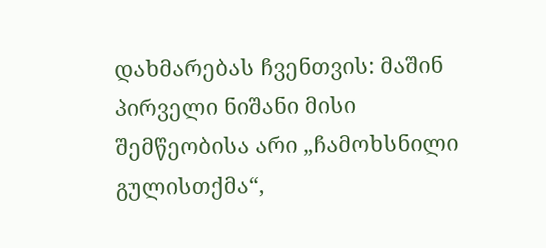დახმარებას ჩვენთვის: მაშინ პირველი ნიშანი მისი შემწეობისა არი „ჩამოხსნილი გულისთქმა“,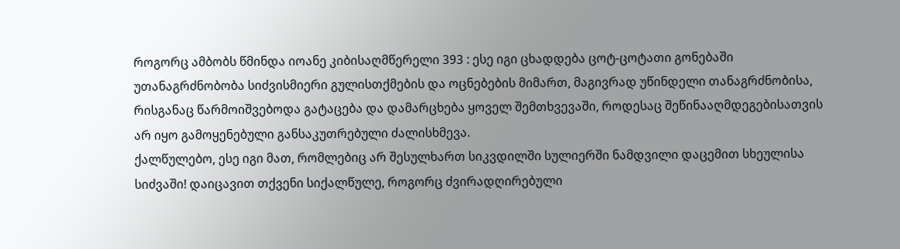როგორც ამბობს წმინდა იოანე კიბისაღმწერელი 393 : ესე იგი ცხადდება ცოტ-ცოტათი გონებაში უთანაგრძნობობა სიძვისმიერი გულისთქმების და ოცნებების მიმართ, მაგივრად უწინდელი თანაგრძნობისა, რისგანაც წარმოიშვებოდა გატაცება და დამარცხება ყოველ შემთხვევაში, როდესაც შეწინააღმდეგებისათვის არ იყო გამოყენებული განსაკუთრებული ძალისხმევა.
ქალწულებო, ესე იგი მათ, რომლებიც არ შესულხართ სიკვდილში სულიერში ნამდვილი დაცემით სხეულისა სიძვაში! დაიცავით თქვენი სიქალწულე, როგორც ძვირადღირებული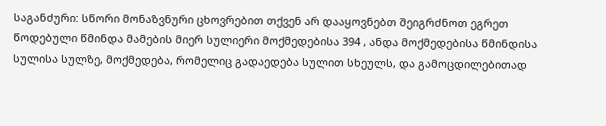საგანძური: სწორი მონაზვნური ცხოვრებით თქვენ არ დააყოვნებთ შეიგრძნოთ ეგრეთ წოდებული წმინდა მამების მიერ სულიერი მოქმედებისა 394 , ანდა მოქმედებისა წმინდისა სულისა სულზე, მოქმედება, რომელიც გადაედება სულით სხეულს, და გამოცდილებითად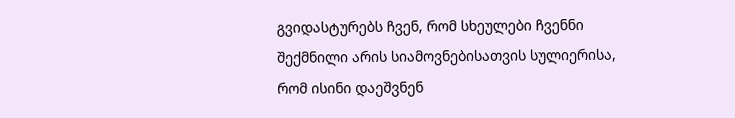გვიდასტურებს ჩვენ, რომ სხეულები ჩვენნი შექმნილი არის სიამოვნებისათვის სულიერისა, რომ ისინი დაეშვნენ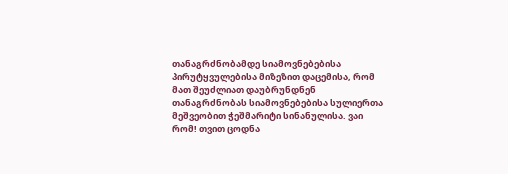თანაგრძნობამდე სიამოვნებებისა პირუტყვულებისა მიზეზით დაცემისა, რომ მათ შეუძლიათ დაუბრუნდნენ თანაგრძნობას სიამოვნებებისა სულიერთა მეშვეობით ჭეშმარიტი სინანულისა. ვაი რომ! თვით ცოდნა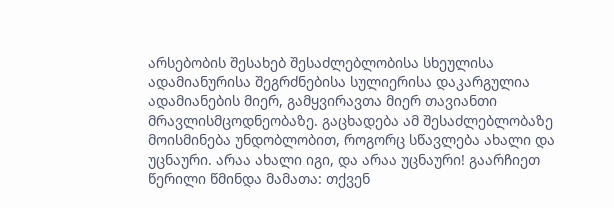არსებობის შესახებ შესაძლებლობისა სხეულისა ადამიანურისა შეგრძნებისა სულიერისა დაკარგულია ადამიანების მიერ, გამყვირავთა მიერ თავიანთი მრავლისმცოდნეობაზე. გაცხადება ამ შესაძლებლობაზე მოისმინება უნდობლობით, როგორც სწავლება ახალი და უცნაური. არაა ახალი იგი, და არაა უცნაური! გაარჩიეთ წერილი წმინდა მამათა: თქვენ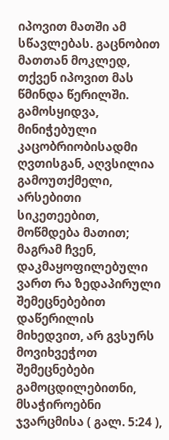იპოვით მათში ამ სწავლებას. გაცნობით მათთან მოკლედ, თქვენ იპოვით მას წმინდა წერილში. გამოსყიდვა, მინიჭებული კაცობრიობისადმი ღვთისგან, აღვსილია გამოუთქმელი, არსებითი სიკეთეებით, მოწმდება მათით; მაგრამ ჩვენ, დაკმაყოფილებული ვართ რა ზედაპირული შემეცნებებით დაწერილის მიხედვით, არ გვსურს მოვიხვეჭოთ შემეცნებები გამოცდილებითნი, მსაჭიროებნი ჯვარცმისა ( გალ. 5:24 ),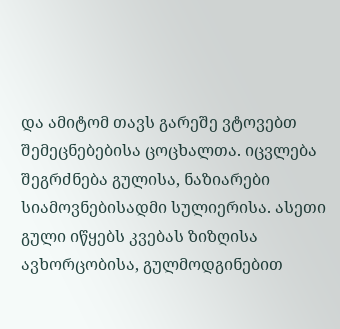და ამიტომ თავს გარეშე ვტოვებთ შემეცნებებისა ცოცხალთა. იცვლება შეგრძნება გულისა, ნაზიარები სიამოვნებისადმი სულიერისა. ასეთი გული იწყებს კვებას ზიზღისა ავხორცობისა, გულმოდგინებით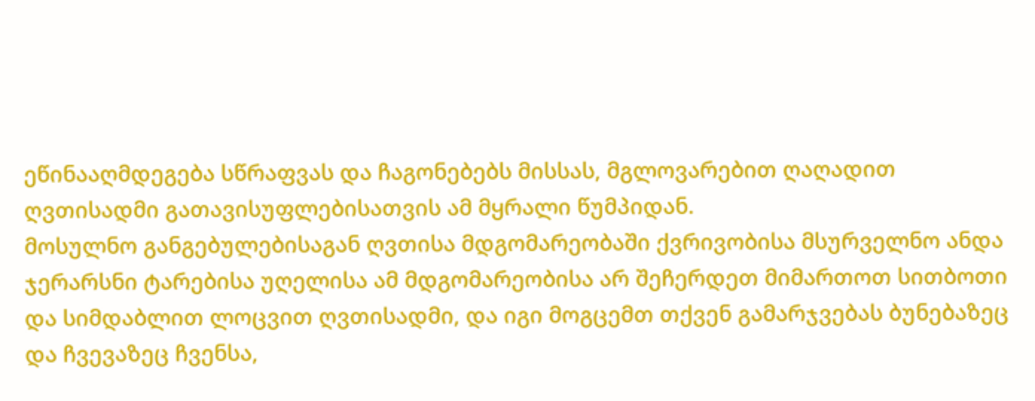ეწინააღმდეგება სწრაფვას და ჩაგონებებს მისსას, მგლოვარებით ღაღადით ღვთისადმი გათავისუფლებისათვის ამ მყრალი წუმპიდან.
მოსულნო განგებულებისაგან ღვთისა მდგომარეობაში ქვრივობისა მსურველნო ანდა ჯერარსნი ტარებისა უღელისა ამ მდგომარეობისა არ შეჩერდეთ მიმართოთ სითბოთი და სიმდაბლით ლოცვით ღვთისადმი, და იგი მოგცემთ თქვენ გამარჯვებას ბუნებაზეც და ჩვევაზეც ჩვენსა,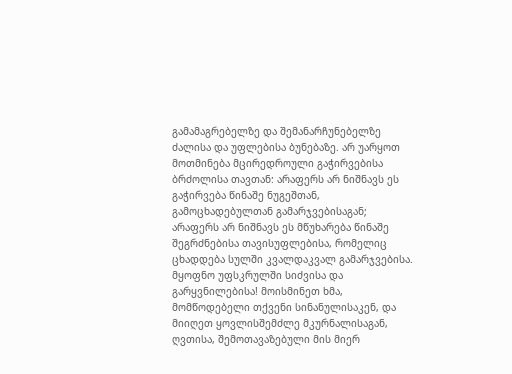გამამაგრებელზე და შემანარჩუნებელზე ძალისა და უფლებისა ბუნებაზე. არ უარყოთ მოთმინება მცირედროული გაჭირვებისა ბრძოლისა თავთან: არაფერს არ ნიშნავს ეს გაჭირვება წინაშე ნუგეშთან, გამოცხადებულთან გამარჯვებისაგან; არაფერს არ ნიშნავს ეს მწუხარება წინაშე შეგრძნებისა თავისუფლებისა, რომელიც ცხადდება სულში კვალდაკვალ გამარჯვებისა.
მყოფნო უფსკრულში სიძვისა და გარყვნილებისა! მოისმინეთ ხმა, მომწოდებელი თქვენი სინანულისაკენ, და მიიღეთ ყოვლისშემძლე მკურნალისაგან, ღვთისა, შემოთავაზებული მის მიერ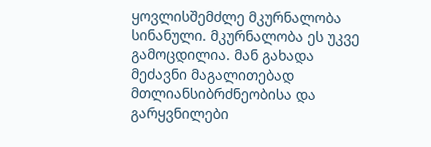ყოვლისშემძლე მკურნალობა სინანული. მკურნალობა ეს უკვე გამოცდილია. მან გახადა მეძავნი მაგალითებად მთლიანსიბრძნეობისა და გარყვნილები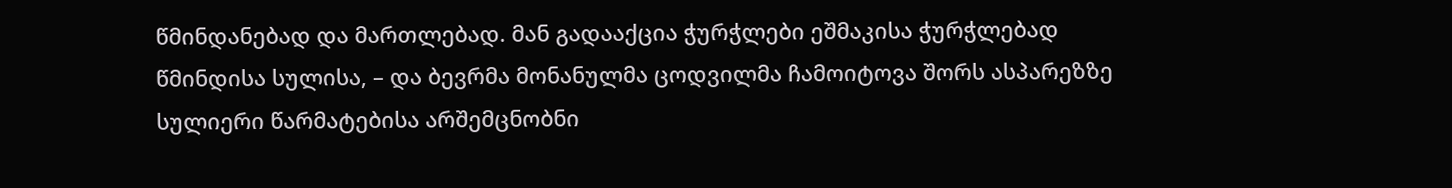წმინდანებად და მართლებად. მან გადააქცია ჭურჭლები ეშმაკისა ჭურჭლებად წმინდისა სულისა, – და ბევრმა მონანულმა ცოდვილმა ჩამოიტოვა შორს ასპარეზზე სულიერი წარმატებისა არშემცნობნი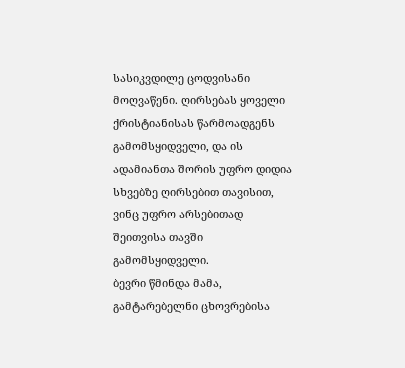სასიკვდილე ცოდვისანი მოღვაწენი. ღირსებას ყოველი ქრისტიანისას წარმოადგენს გამომსყიდველი, და ის ადამიანთა შორის უფრო დიდია სხვებზე ღირსებით თავისით, ვინც უფრო არსებითად შეითვისა თავში გამომსყიდველი.
ბევრი წმინდა მამა, გამტარებელნი ცხოვრებისა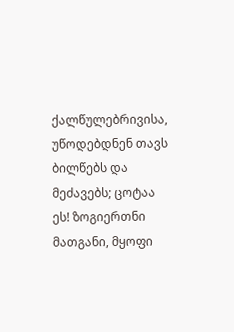ქალწულებრივისა, უწოდებდნენ თავს ბილწებს და მეძავებს; ცოტაა ეს! ზოგიერთნი მათგანი, მყოფი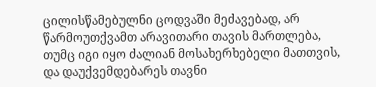ცილისწამებულნი ცოდვაში მეძავებად, არ წარმოუთქვამთ არავითარი თავის მართლება, თუმც იგი იყო ძალიან მოსახერხებელი მათთვის, და დაუქვემდებარეს თავნი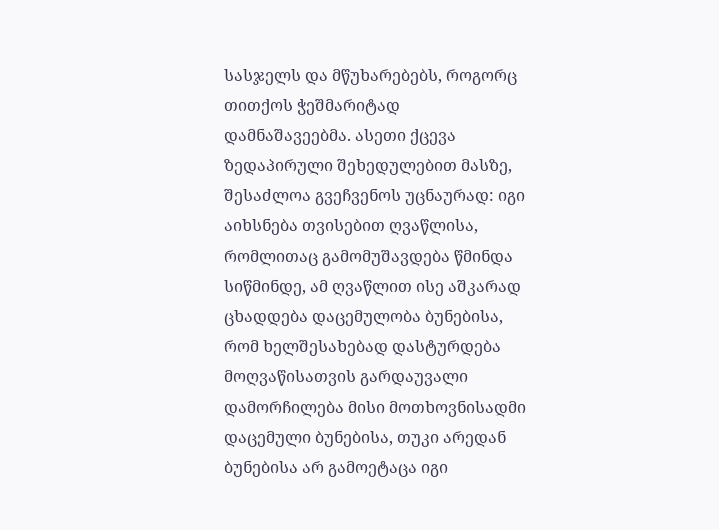სასჯელს და მწუხარებებს, როგორც თითქოს ჭეშმარიტად დამნაშავეებმა. ასეთი ქცევა ზედაპირული შეხედულებით მასზე, შესაძლოა გვეჩვენოს უცნაურად: იგი აიხსნება თვისებით ღვაწლისა, რომლითაც გამომუშავდება წმინდა სიწმინდე, ამ ღვაწლით ისე აშკარად ცხადდება დაცემულობა ბუნებისა, რომ ხელშესახებად დასტურდება მოღვაწისათვის გარდაუვალი დამორჩილება მისი მოთხოვნისადმი დაცემული ბუნებისა, თუკი არედან ბუნებისა არ გამოეტაცა იგი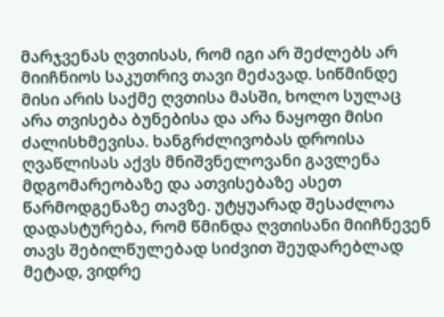მარჯვენას ღვთისას, რომ იგი არ შეძლებს არ მიიჩნიოს საკუთრივ თავი მეძავად. სიწმინდე მისი არის საქმე ღვთისა მასში, ხოლო სულაც არა თვისება ბუნებისა და არა ნაყოფი მისი ძალისხმევისა. ხანგრძლივობას დროისა ღვაწლისას აქვს მნიშვნელოვანი გავლენა მდგომარეობაზე და ათვისებაზე ასეთ წარმოდგენაზე თავზე. უტყუარად შესაძლოა დადასტურება, რომ წმინდა ღვთისანი მიიჩნევენ თავს შებილწულებად სიძვით შეუდარებლად მეტად, ვიდრე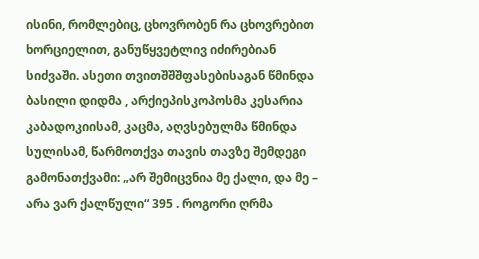ისინი, რომლებიც, ცხოვრობენ რა ცხოვრებით ხორციელით, განუწყვეტლივ იძირებიან სიძვაში. ასეთი თვითშშშფასებისაგან წმინდა ბასილი დიდმა , არქიეპისკოპოსმა კესარია კაბადოკიისამ, კაცმა, აღვსებულმა წმინდა სულისამ, წარმოთქვა თავის თავზე შემდეგი გამონათქვამი: „არ შემიცვნია მე ქალი, და მე – არა ვარ ქალწული“ 395 . როგორი ღრმა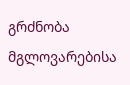გრძნობა მგლოვარებისა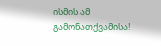ისმის ამ გამონათქვამისა!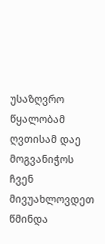უსაზღვრო წყალობამ ღვთისამ დაე მოგვანიჭოს ჩვენ მივუახლოვდეთ წმინდა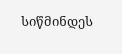სიწმინდეს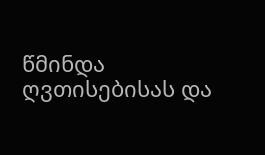წმინდა ღვთისებისას და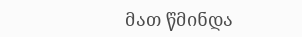მათ წმინდა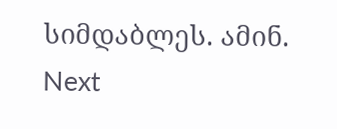სიმდაბლეს. ამინ.
Next